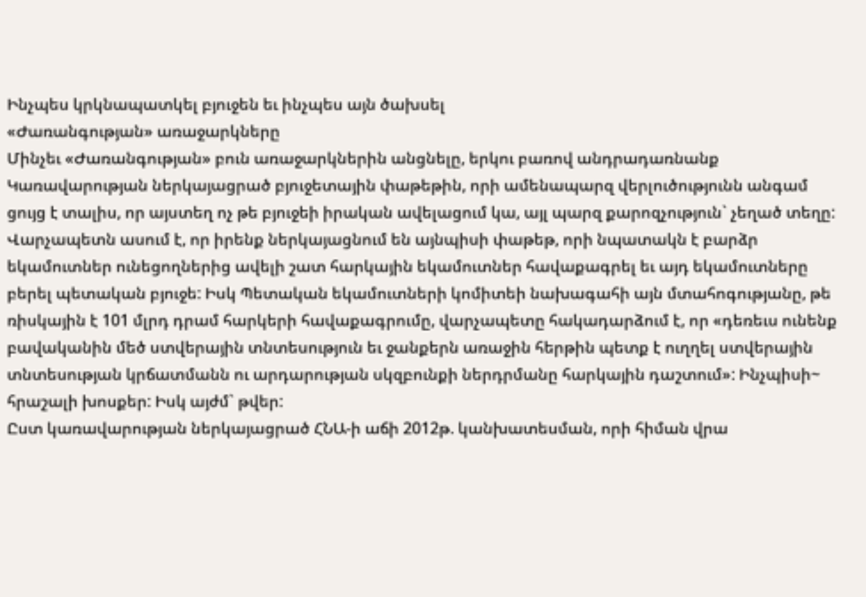Ինչպես կրկնապատկել բյուջեն եւ ինչպես այն ծախսել
«Ժառանգության» առաջարկները
Մինչեւ «Ժառանգության» բուն առաջարկներին անցնելը, երկու բառով անդրադառնանք Կառավարության ներկայացրած բյուջետային փաթեթին, որի ամենապարզ վերլուծությունն անգամ ցույց է տալիս, որ այստեղ ոչ թե բյուջեի իրական ավելացում կա, այլ պարզ քարոզչություն` չեղած տեղը: Վարչապետն ասում է, որ իրենք ներկայացնում են այնպիսի փաթեթ, որի նպատակն է բարձր եկամուտներ ունեցողներից ավելի շատ հարկային եկամուտներ հավաքագրել եւ այդ եկամուտները բերել պետական բյուջե: Իսկ Պետական եկամուտների կոմիտեի նախագահի այն մտահոգությանը, թե ռիսկային է 101 մլրդ դրամ հարկերի հավաքագրումը, վարչապետը հակադարձում է, որ «դեռեւս ունենք բավականին մեծ ստվերային տնտեսություն եւ ջանքերն առաջին հերթին պետք է ուղղել ստվերային տնտեսության կրճատմանն ու արդարության սկզբունքի ներդրմանը հարկային դաշտում»: Ինչպիսի~ հրաշալի խոսքեր: Իսկ այժմ` թվեր:
Ըստ կառավարության ներկայացրած ՀՆԱ-ի աճի 2012թ. կանխատեսման, որի հիման վրա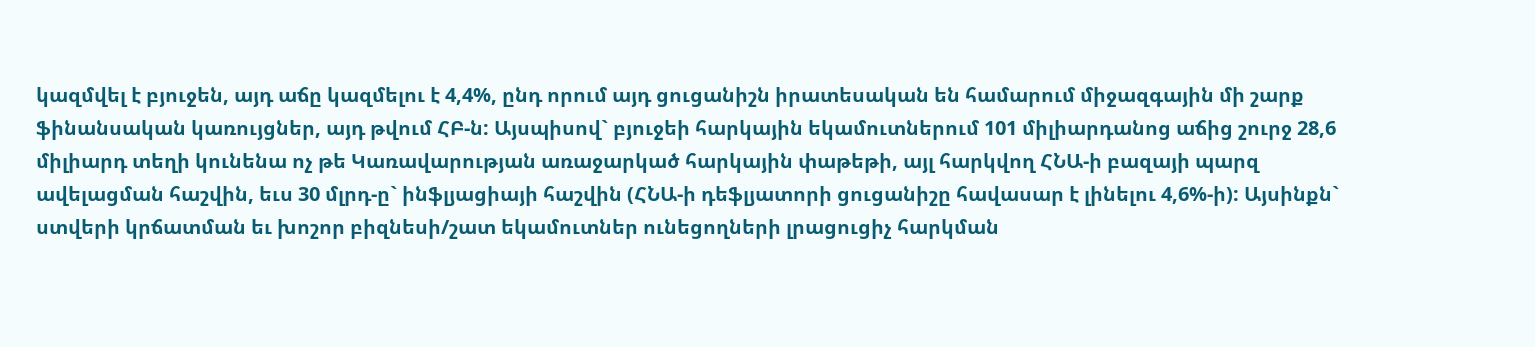կազմվել է բյուջեն, այդ աճը կազմելու է 4,4%, ընդ որում այդ ցուցանիշն իրատեսական են համարում միջազգային մի շարք ֆինանսական կառույցներ, այդ թվում ՀԲ-ն: Այսպիսով` բյուջեի հարկային եկամուտներում 101 միլիարդանոց աճից շուրջ 28,6 միլիարդ տեղի կունենա ոչ թե Կառավարության առաջարկած հարկային փաթեթի, այլ հարկվող ՀՆԱ-ի բազայի պարզ ավելացման հաշվին, եւս 30 մլրդ-ը` ինֆլյացիայի հաշվին (ՀՆԱ-ի դեֆլյատորի ցուցանիշը հավասար է լինելու 4,6%-ի): Այսինքն` ստվերի կրճատման եւ խոշոր բիզնեսի/շատ եկամուտներ ունեցողների լրացուցիչ հարկման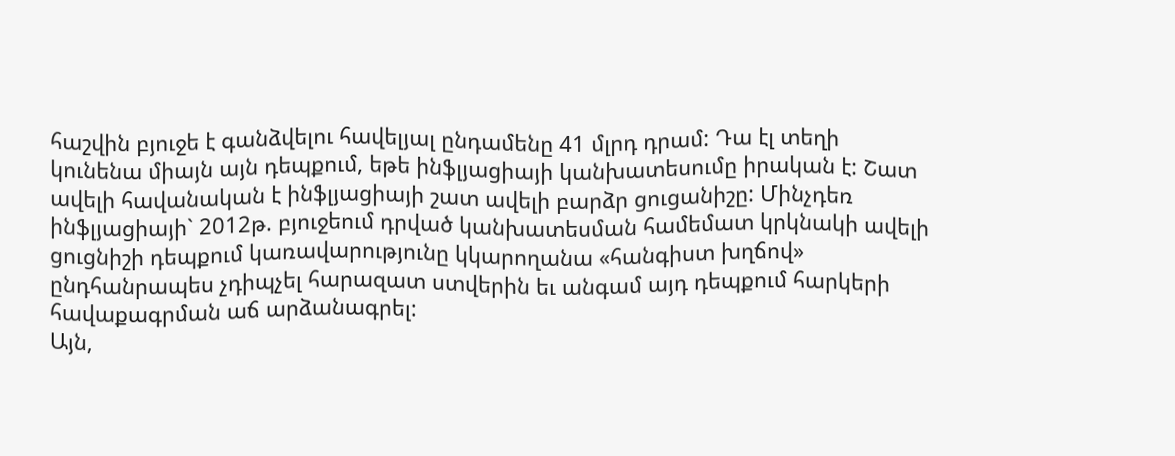հաշվին բյուջե է գանձվելու հավելյալ ընդամենը 41 մլրդ դրամ: Դա էլ տեղի կունենա միայն այն դեպքում, եթե ինֆլյացիայի կանխատեսումը իրական է: Շատ ավելի հավանական է ինֆլյացիայի շատ ավելի բարձր ցուցանիշը: Մինչդեռ ինֆլյացիայի` 2012թ. բյուջեում դրված կանխատեսման համեմատ կրկնակի ավելի ցուցնիշի դեպքում կառավարությունը կկարողանա «հանգիստ խղճով» ընդհանրապես չդիպչել հարազատ ստվերին եւ անգամ այդ դեպքում հարկերի հավաքագրման աճ արձանագրել:
Այն,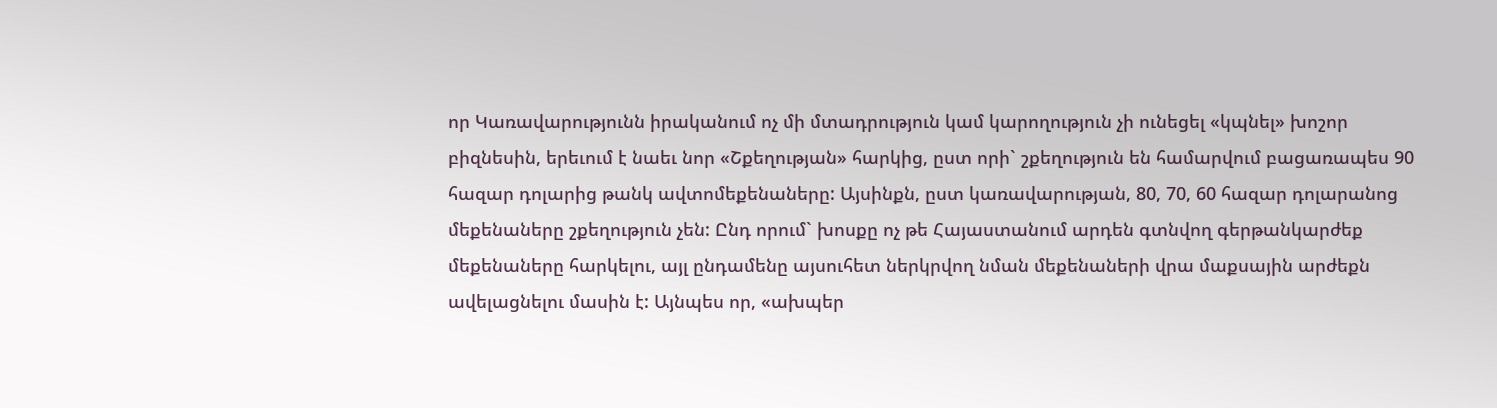որ Կառավարությունն իրականում ոչ մի մտադրություն կամ կարողություն չի ունեցել «կպնել» խոշոր բիզնեսին, երեւում է նաեւ նոր «Շքեղության» հարկից, ըստ որի` շքեղություն են համարվում բացառապես 90 հազար դոլարից թանկ ավտոմեքենաները: Այսինքն, ըստ կառավարության, 80, 70, 60 հազար դոլարանոց մեքենաները շքեղություն չեն: Ընդ որում` խոսքը ոչ թե Հայաստանում արդեն գտնվող գերթանկարժեք մեքենաները հարկելու, այլ ընդամենը այսուհետ ներկրվող նման մեքենաների վրա մաքսային արժեքն ավելացնելու մասին է: Այնպես որ, «ախպեր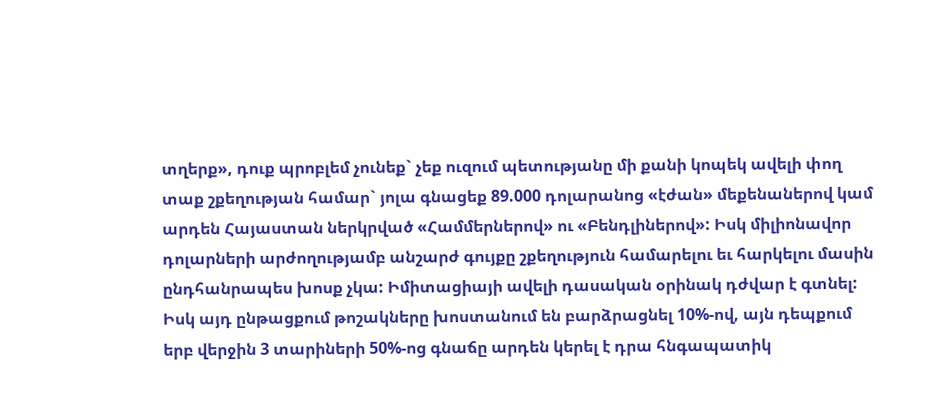տղերք», դուք պրոբլեմ չունեք` չեք ուզում պետությանը մի քանի կոպեկ ավելի փող տաք շքեղության համար` յոլա գնացեք 89.000 դոլարանոց «էժան» մեքենաներով կամ արդեն Հայաստան ներկրված «Համմերներով» ու «Բենդլիներով»: Իսկ միլիոնավոր դոլարների արժողությամբ անշարժ գույքը շքեղություն համարելու եւ հարկելու մասին ընդհանրապես խոսք չկա: Իմիտացիայի ավելի դասական օրինակ դժվար է գտնել:
Իսկ այդ ընթացքում թոշակները խոստանում են բարձրացնել 10%-ով, այն դեպքում երբ վերջին 3 տարիների 50%-ոց գնաճը արդեն կերել է դրա հնգապատիկ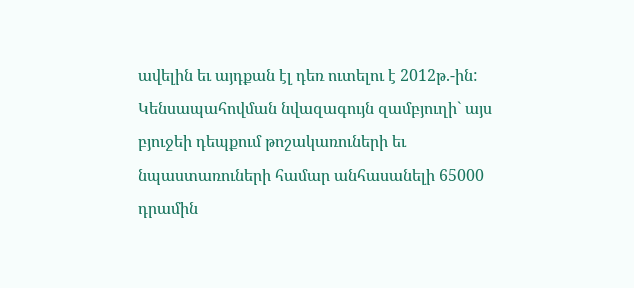ավելին եւ այդքան էլ դեռ ուտելու է 2012թ.-ին: Կենսապահովման նվազագույն զամբյուղի` այս բյուջեի դեպքում թոշակառուների եւ նպաստառուների համար անհասանելի 65000 դրամին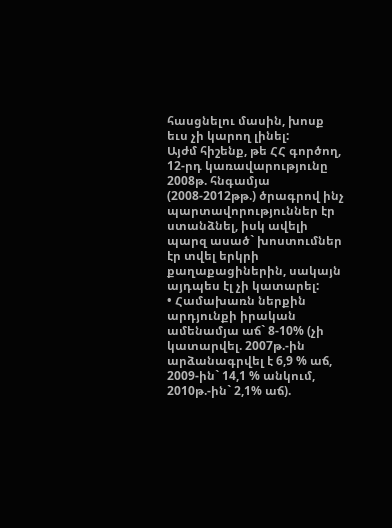հասցնելու մասին, խոսք եւս չի կարող լինել:
Այժմ հիշենք, թե ՀՀ գործող, 12-րդ կառավարությունը 2008թ. հնգամյա (2008-2012թթ.) ծրագրով ինչ պարտավորություններ էր ստանձնել, իսկ ավելի պարզ ասած` խոստումներ էր տվել երկրի քաղաքացիներին, սակայն այդպես էլ չի կատարել:
• Համախառն ներքին արդյունքի իրական ամենամյա աճ` 8-10% (չի կատարվել. 2007թ.-ին արձանագրվել է 6,9 % աճ, 2009-ին` 14,1 % անկում, 2010թ.-ին` 2,1% աճ).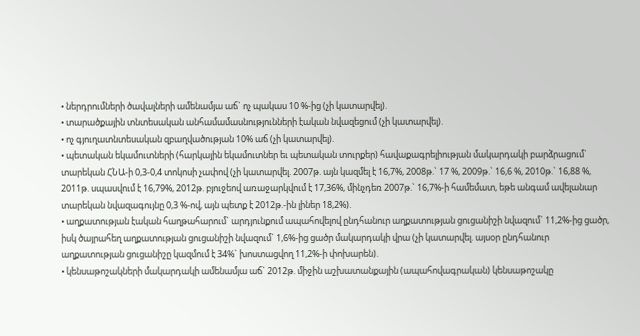• ներդրումների ծավալների ամենամյա աճ` ոչ պակաս 10 %-ից (չի կատարվել).
• տարածքային տնտեսական անհամամասնությունների էական նվազեցում (չի կատարվել).
• ոչ գյուղատնտեսական զբաղվածության 10% աճ (չի կատարվել).
• պետական եկամուտների (հարկային եկամուտներ եւ պետական տուրքեր) հավաքագրելիության մակարդակի բարձրացում` տարեկան ՀՆԱ-ի 0,3-0,4 տոկոսի չափով (չի կատարվել. 2007թ. այն կազմել է 16,7%, 2008թ.` 17 %, 2009թ.` 16,6 %, 2010թ.` 16,88 %, 2011թ. սպասվում է 16,79%, 2012թ. բյուջեով առաջարկվում է 17,36%, մինչդեռ 2007թ.` 16,7%-ի համեմատ, եթե անգամ ավելանար տարեկան նվազագույնը 0,3 %-ով, այն պետք է 2012թ.-ին լիներ 18,2%).
• աղքատության էական հաղթահարում` արդյունքում ապահովելով ընդհանուր աղքատության ցուցանիշի նվազում` 11,2%-ից ցածր, իսկ ծայրահեղ աղքատության ցուցանիշի նվազում` 1,6%-ից ցածր մակարդակի վրա (չի կատարվել. այսօր ընդհանուր աղքատության ցուցանիշը կազմում է 34%` խոստացվող 11,2%-ի փոխարեն).
• կենսաթոշակների մակարդակի ամենամյա աճ` 2012թ. միջին աշխատանքային (ապահովագրական) կենսաթոշակը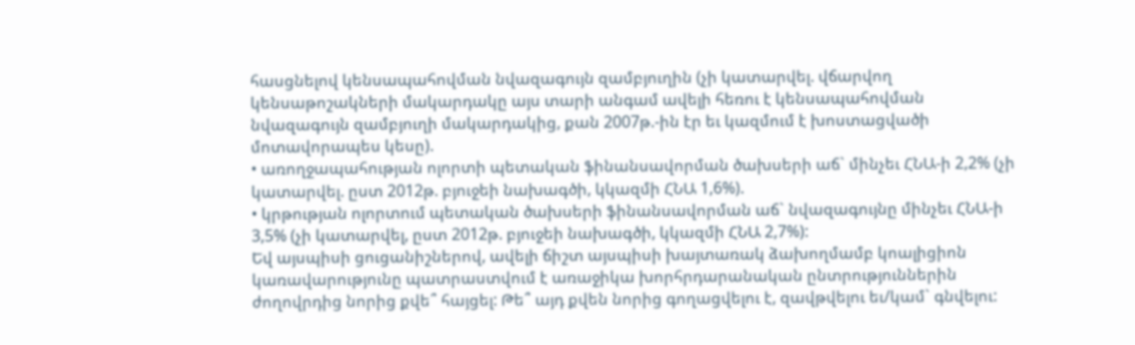հասցնելով կենսապահովման նվազագույն զամբյուղին (չի կատարվել. վճարվող կենսաթոշակների մակարդակը այս տարի անգամ ավելի հեռու է կենսապահովման նվազագույն զամբյուղի մակարդակից, քան 2007թ.-ին էր եւ կազմում է խոստացվածի մոտավորապես կեսը).
• առողջապահության ոլորտի պետական ֆինանսավորման ծախսերի աճ` մինչեւ ՀՆԱ-ի 2,2% (չի կատարվել. ըստ 2012թ. բյուջեի նախագծի, կկազմի ՀՆԱ 1,6%).
• կրթության ոլորտում պետական ծախսերի ֆինանսավորման աճ` նվազագույնը մինչեւ ՀՆԱ-ի 3,5% (չի կատարվել, ըստ 2012թ. բյուջեի նախագծի, կկազմի ՀՆԱ 2,7%):
Եվ այսպիսի ցուցանիշներով, ավելի ճիշտ այսպիսի խայտառակ ձախողմամբ կոալիցիոն կառավարությունը պատրաստվում է առաջիկա խորհրդարանական ընտրություններին ժողովրդից նորից քվե՞ հայցել: Թե՞ այդ քվեն նորից գողացվելու է, զավթվելու եւ/կամ` գնվելու: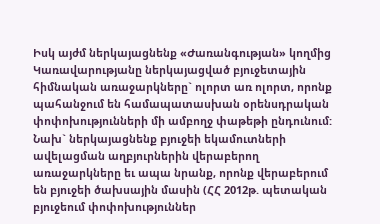Իսկ այժմ ներկայացնենք «Ժառանգության» կողմից Կառավարությանը ներկայացված բյուջետային հիմնական առաջարկները` ոլորտ առ ոլորտ, որոնք պահանջում են համապատասխան օրենսդրական փոփոխությունների մի ամբողջ փաթեթի ընդունում: Նախ` ներկայացնենք բյուջեի եկամուտների ավելացման աղբյուրներին վերաբերող առաջարկները եւ ապա նրանք, որոնք վերաբերում են բյուջեի ծախսային մասին (ՀՀ 2012թ. պետական բյուջեում փոփոխություններ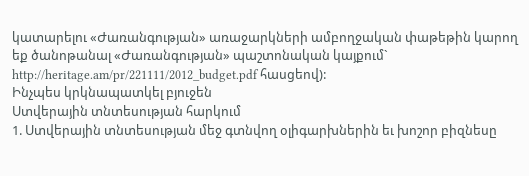կատարելու «Ժառանգության» առաջարկների ամբողջական փաթեթին կարող եք ծանոթանալ «Ժառանգության» պաշտոնական կայքում` http://heritage.am/pr/221111/2012_budget.pdf հասցեով):
Ինչպես կրկնապատկել բյուջեն
Ստվերային տնտեսության հարկում
1. Ստվերային տնտեսության մեջ գտնվող օլիգարխներին եւ խոշոր բիզնեսը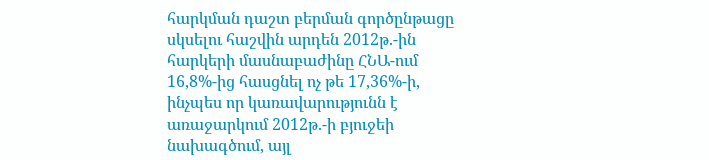հարկման դաշտ բերման գործընթացը սկսելու հաշվին արդեն 2012թ.-ին հարկերի մասնաբաժինը ՀՆԱ-ում 16,8%-ից հասցնել ոչ թե 17,36%-ի, ինչպես որ կառավարությունն է առաջարկում 2012թ.-ի բյուջեի նախագծում, այլ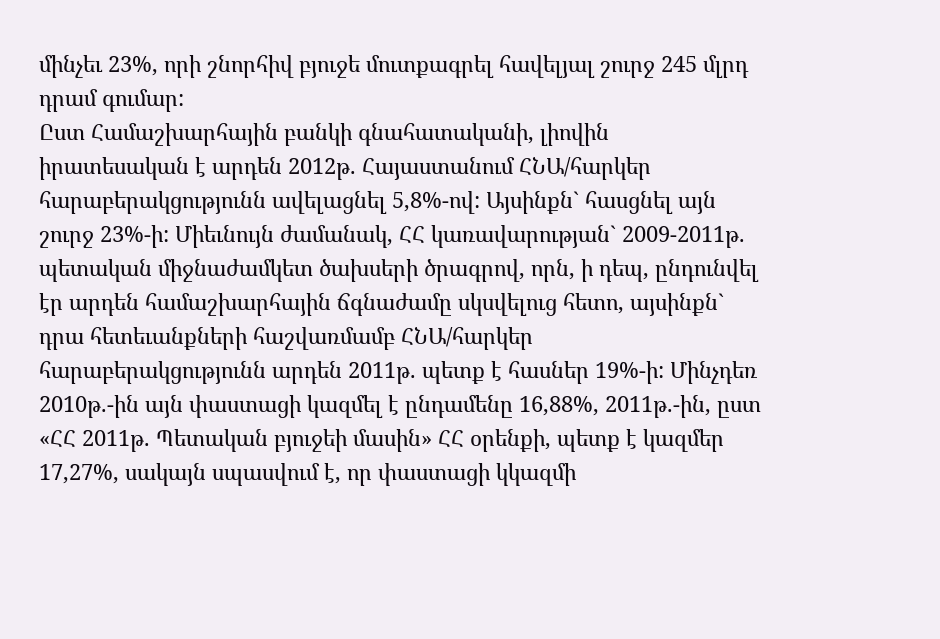մինչեւ 23%, որի շնորհիվ բյուջե մուտքագրել հավելյալ շուրջ 245 մլրդ դրամ գումար:
Ըստ Համաշխարհային բանկի գնահատականի, լիովին իրատեսական է արդեն 2012թ. Հայաստանում ՀՆԱ/հարկեր հարաբերակցությունն ավելացնել 5,8%-ով: Այսինքն` հասցնել այն շուրջ 23%-ի: Միեւնույն ժամանակ, ՀՀ կառավարության` 2009-2011թ. պետական միջնաժամկետ ծախսերի ծրագրով, որն, ի դեպ, ընդունվել էր արդեն համաշխարհային ճգնաժամը սկսվելուց հետո, այսինքն` դրա հետեւանքների հաշվառմամբ ՀՆԱ/հարկեր հարաբերակցությունն արդեն 2011թ. պետք է հասներ 19%-ի: Մինչդեռ 2010թ.-ին այն փաստացի կազմել է ընդամենը 16,88%, 2011թ.-ին, ըստ «ՀՀ 2011թ. Պետական բյուջեի մասին» ՀՀ օրենքի, պետք է կազմեր 17,27%, սակայն սպասվում է, որ փաստացի կկազմի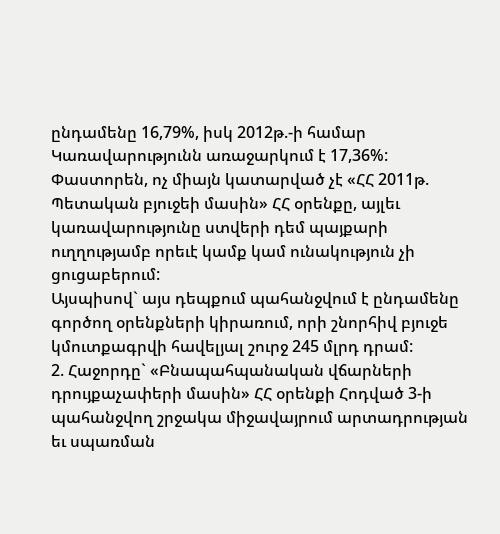ընդամենը 16,79%, իսկ 2012թ.-ի համար Կառավարությունն առաջարկում է 17,36%: Փաստորեն, ոչ միայն կատարված չէ «ՀՀ 2011թ. Պետական բյուջեի մասին» ՀՀ օրենքը, այլեւ կառավարությունը ստվերի դեմ պայքարի ուղղությամբ որեւէ կամք կամ ունակություն չի ցուցաբերում:
Այսպիսով` այս դեպքում պահանջվում է ընդամենը գործող օրենքների կիրառում, որի շնորհիվ բյուջե կմուտքագրվի հավելյալ շուրջ 245 մլրդ դրամ:
2. Հաջորդը` «Բնապահպանական վճարների դրույքաչափերի մասին» ՀՀ օրենքի Հոդված 3-ի պահանջվող շրջակա միջավայրում արտադրության եւ սպառման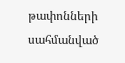թափոնների սահմանված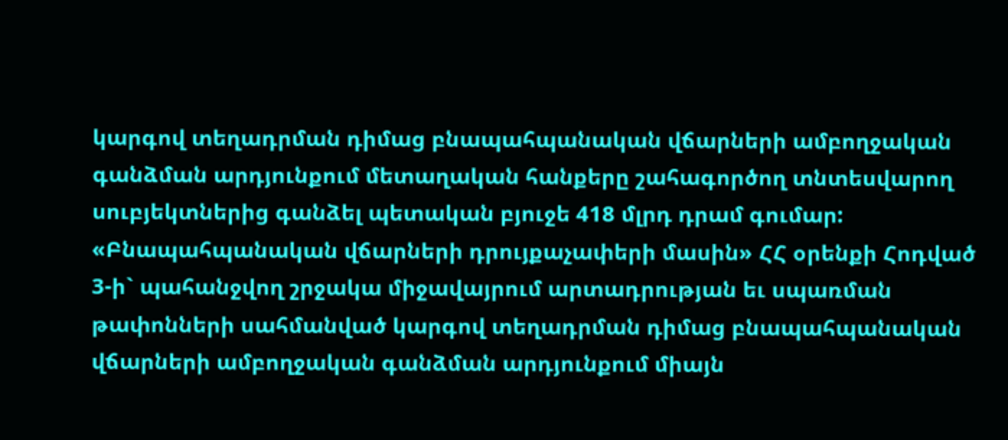կարգով տեղադրման դիմաց բնապահպանական վճարների ամբողջական գանձման արդյունքում մետաղական հանքերը շահագործող տնտեսվարող սուբյեկտներից գանձել պետական բյուջե 418 մլրդ դրամ գումար:
«Բնապահպանական վճարների դրույքաչափերի մասին» ՀՀ օրենքի Հոդված 3-ի` պահանջվող շրջակա միջավայրում արտադրության եւ սպառման թափոնների սահմանված կարգով տեղադրման դիմաց բնապահպանական վճարների ամբողջական գանձման արդյունքում միայն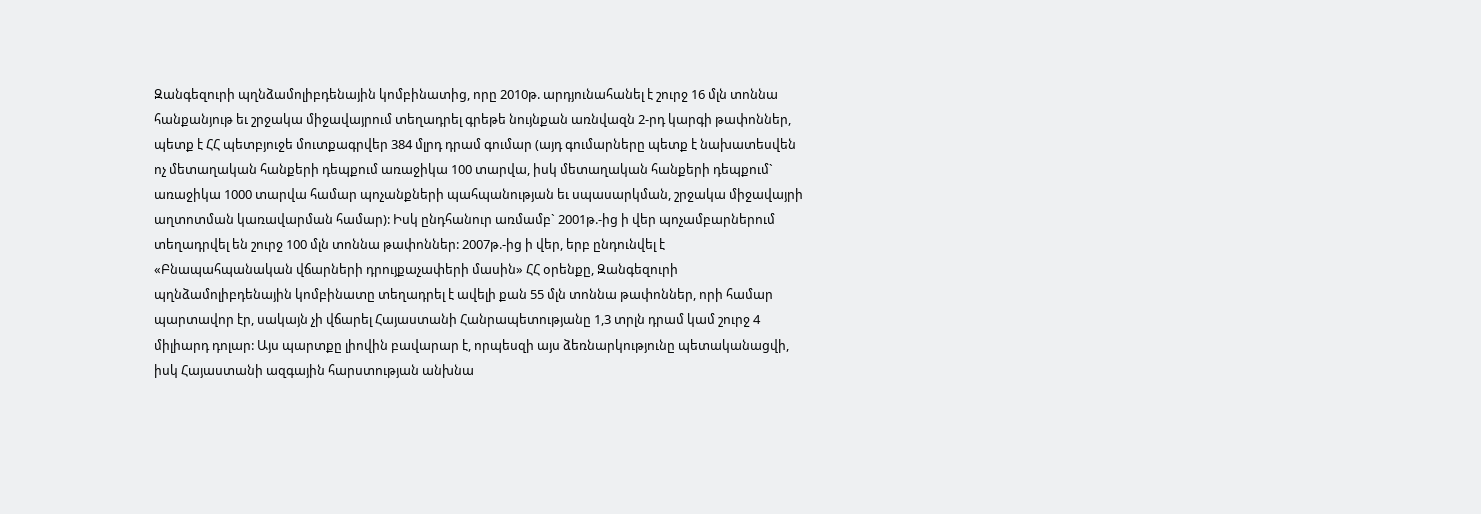Զանգեզուրի պղնձամոլիբդենային կոմբինատից, որը 2010թ. արդյունահանել է շուրջ 16 մլն տոննա հանքանյութ եւ շրջակա միջավայրում տեղադրել գրեթե նույնքան առնվազն 2-րդ կարգի թափոններ, պետք է ՀՀ պետբյուջե մուտքագրվեր 384 մլրդ դրամ գումար (այդ գումարները պետք է նախատեսվեն ոչ մետաղական հանքերի դեպքում առաջիկա 100 տարվա, իսկ մետաղական հանքերի դեպքում` առաջիկա 1000 տարվա համար պոչանքների պահպանության եւ սպասարկման, շրջակա միջավայրի աղտոտման կառավարման համար): Իսկ ընդհանուր առմամբ` 2001թ.-ից ի վեր պոչամբարներում տեղադրվել են շուրջ 100 մլն տոննա թափոններ: 2007թ.-ից ի վեր, երբ ընդունվել է «Բնապահպանական վճարների դրույքաչափերի մասին» ՀՀ օրենքը, Զանգեզուրի պղնձամոլիբդենային կոմբինատը տեղադրել է ավելի քան 55 մլն տոննա թափոններ, որի համար պարտավոր էր, սակայն չի վճարել Հայաստանի Հանրապետությանը 1,3 տրլն դրամ կամ շուրջ 4 միլիարդ դոլար: Այս պարտքը լիովին բավարար է, որպեսզի այս ձեռնարկությունը պետականացվի, իսկ Հայաստանի ազգային հարստության անխնա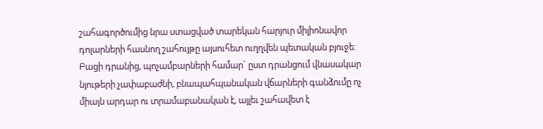շահագործումից նրա ստացված տարեկան հարյուր միլիոնավոր դոլարների հասնող շահույթը այսուհետ ուղղվեն պետական բյուջե:
Բացի դրանից, պոչամբարների համար` ըստ դրանցում վնասակար նյութերի չափաբաժնի, բնապահպանական վճարների գանձումը ոչ միայն արդար ու տրամաբանական է, այլեւ շահավետ է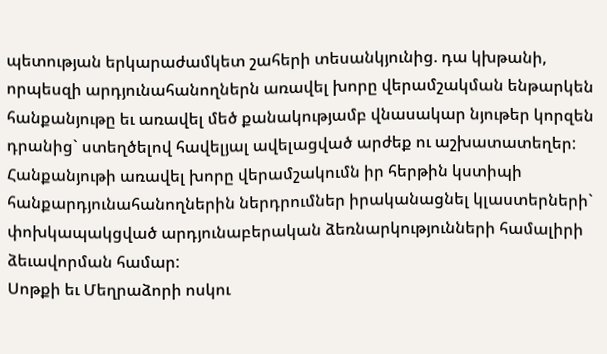պետության երկարաժամկետ շահերի տեսանկյունից. դա կխթանի, որպեսզի արդյունահանողներն առավել խորը վերամշակման ենթարկեն հանքանյութը եւ առավել մեծ քանակությամբ վնասակար նյութեր կորզեն դրանից` ստեղծելով հավելյալ ավելացված արժեք ու աշխատատեղեր: Հանքանյութի առավել խորը վերամշակումն իր հերթին կստիպի հանքարդյունահանողներին ներդրումներ իրականացնել կլաստերների` փոխկապակցված արդյունաբերական ձեռնարկությունների համալիրի ձեւավորման համար:
Սոթքի եւ Մեղրաձորի ոսկու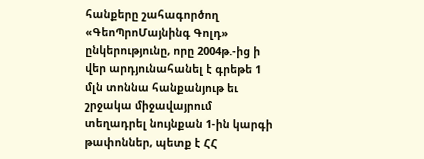հանքերը շահագործող «ԳեոՊրոՄայնինգ Գոլդ» ընկերությունը, որը 2004թ.-ից ի վեր արդյունահանել է գրեթե 1 մլն տոննա հանքանյութ եւ շրջակա միջավայրում տեղադրել նույնքան 1-ին կարգի թափոններ, պետք է ՀՀ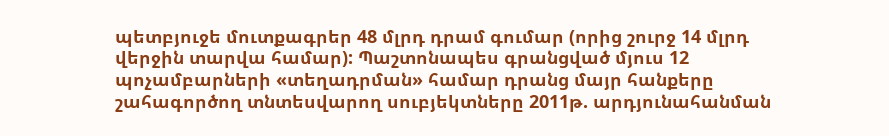պետբյուջե մուտքագրեր 48 մլրդ դրամ գումար (որից շուրջ 14 մլրդ վերջին տարվա համար): Պաշտոնապես գրանցված մյուս 12 պոչամբարների «տեղադրման» համար դրանց մայր հանքերը շահագործող տնտեսվարող սուբյեկտները 2011թ. արդյունահանման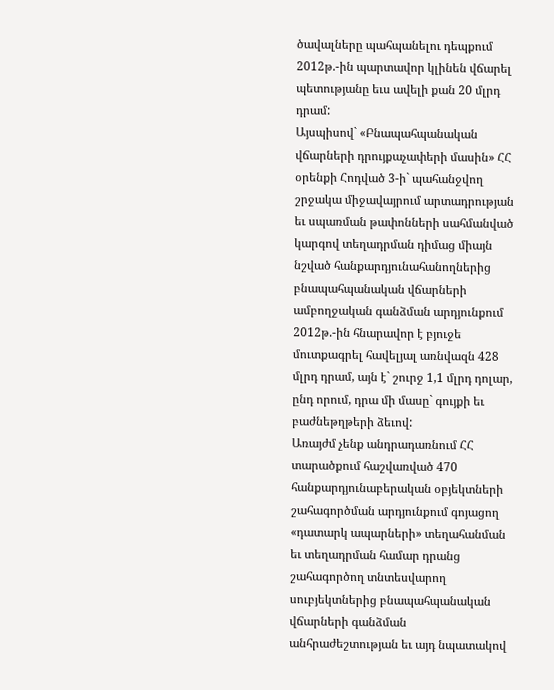ծավալները պահպանելու դեպքում 2012թ.-ին պարտավոր կլինեն վճարել պետությանը եւս ավելի քան 20 մլրդ դրամ:
Այսպիսով` «Բնապահպանական վճարների դրույքաչափերի մասին» ՀՀ օրենքի Հոդված 3-ի` պահանջվող շրջակա միջավայրում արտադրության եւ սպառման թափոնների սահմանված կարգով տեղադրման դիմաց միայն նշված հանքարդյունահանողներից բնապահպանական վճարների ամբողջական գանձման արդյունքում 2012թ.-ին հնարավոր է բյուջե մուտքագրել հավելյալ առնվազն 428 մլրդ դրամ, այն է` շուրջ 1,1 մլրդ դոլար, ընդ որում, դրա մի մասը` գույքի եւ բաժնեթղթերի ձեւով:
Առայժմ չենք անդրադառնում ՀՀ տարածքում հաշվառված 470 հանքարդյունաբերական օբյեկտների շահագործման արդյունքում գոյացող «դատարկ ապարների» տեղահանման եւ տեղադրման համար դրանց շահագործող տնտեսվարող սուբյեկտներից բնապահպանական վճարների գանձման անհրաժեշտության եւ այդ նպատակով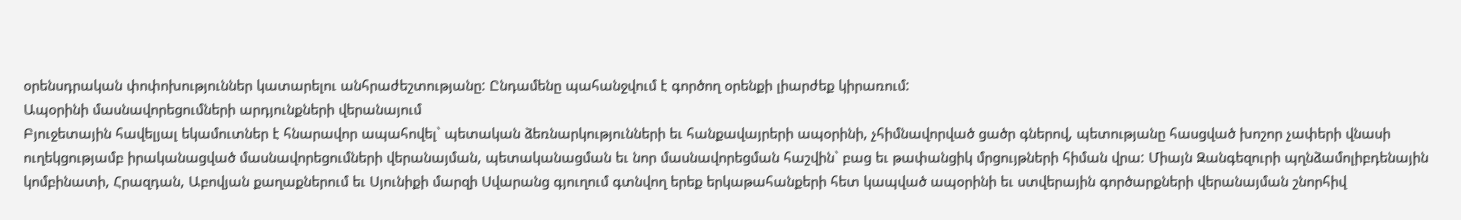օրենսդրական փոփոխություններ կատարելու անհրաժեշտությանը: Ընդամենը պահանջվում է գործող օրենքի լիարժեք կիրառում:
Ապօրինի մասնավորեցումների արդյունքների վերանայում
Բյուջետային հավելյալ եկամուտներ է հնարավոր ապահովել` պետական ձեռնարկությունների եւ հանքավայրերի ապօրինի, չհիմնավորված ցածր գներով, պետությանը հասցված խոշոր չափերի վնասի ուղեկցությամբ իրականացված մասնավորեցումների վերանայման, պետականացման եւ նոր մասնավորեցման հաշվին` բաց եւ թափանցիկ մրցույթների հիման վրա: Միայն Զանգեզուրի պղնձամոլիբդենային կոմբինատի, Հրազդան, Աբովյան քաղաքներում եւ Սյունիքի մարզի Սվարանց գյուղում գտնվող երեք երկաթահանքերի հետ կապված ապօրինի եւ ստվերային գործարքների վերանայման շնորհիվ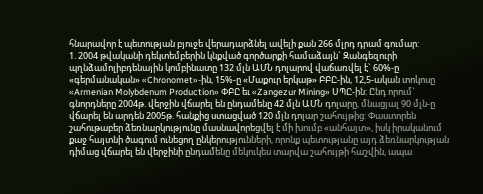հնարավոր է պետության բյուջե վերադարձնել ավելի քան 266 մլրդ դրամ գումար:
1. 2004 թվականի դեկտեմբերին կնքված գործարքի համաձայն` Զանգեզուրի պղնձամոլիբդենային կոմբինատը 132 մլն ԱՄՆ դոլարով վաճառվել է` 60%-ը «գերմանական» «Chronomet»-ին, 15%-ը «Մաքուր երկաթ» ԲԲԸ-ին, 12,5-ական տոկոսը «Armenian Molybdenum Production» ՓԲԸ եւ «Zangezur Mining» ՍՊԸ-ին: Ընդ որում` գնորդները 2004թ. վերջին վճարել են ընդամենը 42 մլն ԱՄՆ դոլարը, մնացյալ 90 մլն-ը վճարել են արդեն 2005թ. հանքից ստացված 120 մլն դոլար շահույթից: Փաստորեն շահութաբեր ձեռնարկությունը մասնավորեցվել է մի խումբ «անհայտ», իսկ իրականում քաջ հայտնի ծագում ունեցող ընկերությունների, որոնք պետությանը այդ ձեռնարկության դիմաց վճարել են վերջինի ընդամենը մեկուկես տարվա շահույթի հաշվին, ապա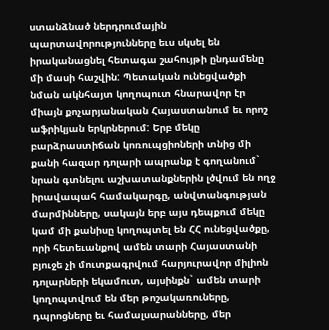ստանձնած ներդրումային պարտավորությունները եւս սկսել են իրականացնել հետագա շահույթի ընդամենը մի մասի հաշվին: Պետական ունեցվածքի նման ակնհայտ կողոպուտ հնարավոր էր միայն քոչարյանական Հայաստանում եւ որոշ աֆրիկյան երկրներում: Երբ մեկը բարձրաստիճան կոռուպցիոների տնից մի քանի հազար դոլարի ապրանք է գողանում` նրան գտնելու աշխատանքներին լծվում են ողջ իրավապահ համակարգը, անվտանգության մարմինները, սակայն երբ այս դեպքում մեկը կամ մի քանիսը կողոպտել են ՀՀ ունեցվածքը, որի հետեւանքով ամեն տարի Հայաստանի բյուջե չի մուտքագրվում հարյուրավոր միլիոն դոլարների եկամուտ, այսինքն` ամեն տարի կողոպտվում են մեր թոշակառուները, դպրոցները եւ համալսարանները, մեր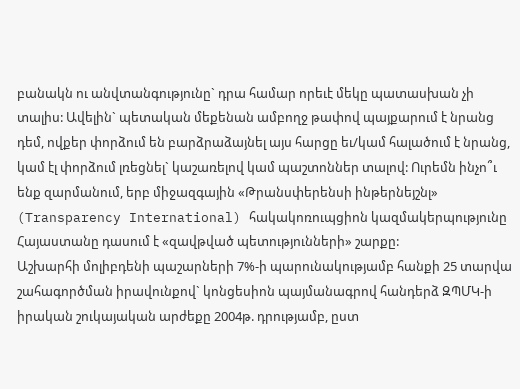բանակն ու անվտանգությունը` դրա համար որեւէ մեկը պատասխան չի տալիս: Ավելին` պետական մեքենան ամբողջ թափով պայքարում է նրանց դեմ, ովքեր փորձում են բարձրաձայնել այս հարցը եւ/կամ հալածում է նրանց, կամ էլ փորձում լռեցնել` կաշառելով կամ պաշտոններ տալով: Ուրեմն ինչո՞ւ ենք զարմանում, երբ միջազգային «Թրանսփերենսի ինթերնեյշնլ» (Transparency International) հակակոռուպցիոն կազմակերպությունը Հայաստանը դասում է «զավթված պետությունների» շարքը:
Աշխարհի մոլիբդենի պաշարների 7%-ի պարունակությամբ հանքի 25 տարվա շահագործման իրավունքով` կոնցեսիոն պայմանագրով հանդերձ ԶՊՄԿ-ի իրական շուկայական արժեքը 2004թ. դրությամբ, ըստ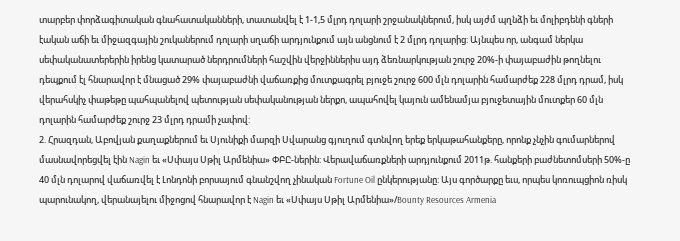տարբեր փորձագիտական գնահատականների, տատանվել է 1-1,5 մլրդ դոլարի շրջանակներում, իսկ այժմ պղնձի եւ մոլիբդենի գների էական աճի եւ միջազգային շուկաներում դոլարի սղաճի արդյունքում այն անցնում է 2 մլրդ դոլարից: Այնպես որ, անգամ ներկա սեփականատերերին իրենց կատարած ներդրումների հաշվին վերջիններիս այդ ձեռնարկության շուրջ 20%-ի փայաբաժին թողնելու դեպքում էլ հնարավոր է մնացած 29% փայաբաժնի վաճառքից մուտքագրել բյուջե շուրջ 600 մլն դոլարին համարժեք 228 մլրդ դրամ, իսկ վերահսկիչ փաթեթը պահպանելով պետության սեփականության ներքո, ապահովել կայուն ամենամյա բյուջետային մուտքեր 60 մլն դոլարին համարժեք շուրջ 23 մլրդ դրամի չափով:
2. Հրազդան, Աբովյան քաղաքներում եւ Սյունիքի մարզի Սվարանց գյուղում գտնվող երեք երկաթահանքերը, որոնք չնչին գումարներով մասնավորեցվել էին Nagin եւ «Սփայս Սթիլ Արմենիա» ՓԲԸ-ներին: Վերավաճառքների արդյունքում 2011թ. հանքերի բաժնետոմսերի 50%-ը 40 մլն դոլարով վաճառվել է Լոնդոնի բորսայում գնանշվող չինական Fortune Oil ընկերությանը: Այս գործարքը եւս, որպես կոռուպցիոն ռիսկ պարունակող, վերանայելու միջոցով հնարավոր է Nagin եւ «Սփայս Սթիլ Արմենիա»/Bounty Resources Armenia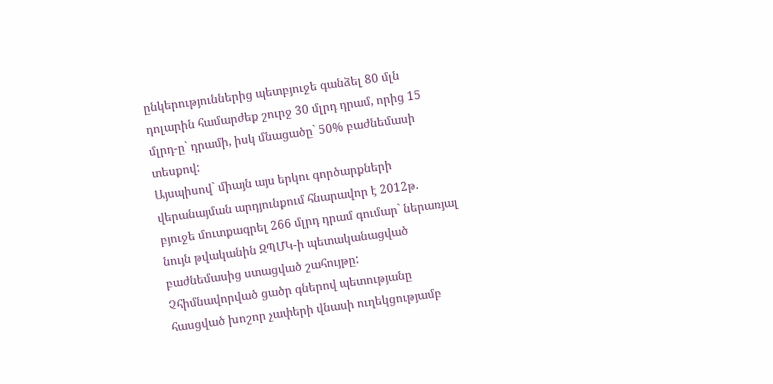ընկերություններից պետբյուջե գանձել 80 մլն դոլարին համարժեք շուրջ 30 մլրդ դրամ, որից 15 մլրդ-ը` դրամի, իսկ մնացածը` 50% բաժնեմասի տեսքով:
Այսպիսով` միայն այս երկու գործարքների վերանայման արդյունքում հնարավոր է 2012թ. բյուջե մուտքագրել 266 մլրդ դրամ գումար` ներառյալ նույն թվականին ԶՊՄԿ-ի պետականացված բաժնեմասից ստացված շահույթը:
Չհիմնավորված ցածր գներով պետությանը հասցված խոշոր չափերի վնասի ուղեկցությամբ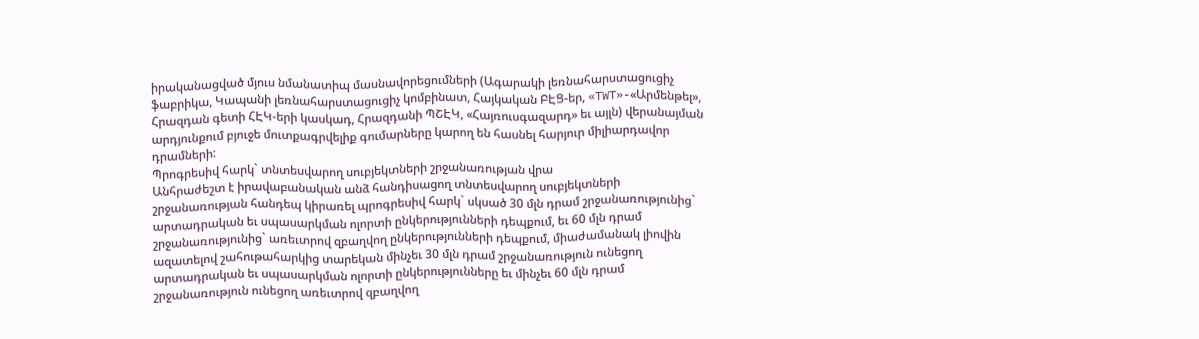իրականացված մյուս նմանատիպ մասնավորեցումների (Ագարակի լեռնահարստացուցիչ ֆաբրիկա, Կապանի լեռնահարստացուցիչ կոմբինատ, Հայկական ԲԷՑ-եր, «TWT»-«Արմենթել», Հրազդան գետի ՀԷԿ-երի կասկադ, Հրազդանի ՊՇԷԿ, «Հայռուսգազարդ» եւ այլն) վերանայման արդյունքում բյուջե մուտքագրվելիք գումարները կարող են հասնել հարյուր միլիարդավոր դրամների:
Պրոգրեսիվ հարկ` տնտեսվարող սուբյեկտների շրջանառության վրա
Անհրաժեշտ է իրավաբանական անձ հանդիսացող տնտեսվարող սուբյեկտների շրջանառության հանդեպ կիրառել պրոգրեսիվ հարկ` սկսած 30 մլն դրամ շրջանառությունից` արտադրական եւ սպասարկման ոլորտի ընկերությունների դեպքում, եւ 60 մլն դրամ շրջանառությունից` առեւտրով զբաղվող ընկերությունների դեպքում, միաժամանակ լիովին ազատելով շահութահարկից տարեկան մինչեւ 30 մլն դրամ շրջանառություն ունեցող արտադրական եւ սպասարկման ոլորտի ընկերությունները եւ մինչեւ 60 մլն դրամ շրջանառություն ունեցող առեւտրով զբաղվող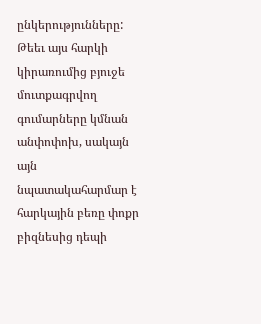ընկերությունները: Թեեւ այս հարկի կիրառումից բյուջե մուտքագրվող գումարները կմնան անփոփոխ, սակայն այն նպատակահարմար է հարկային բեռը փոքր բիզնեսից դեպի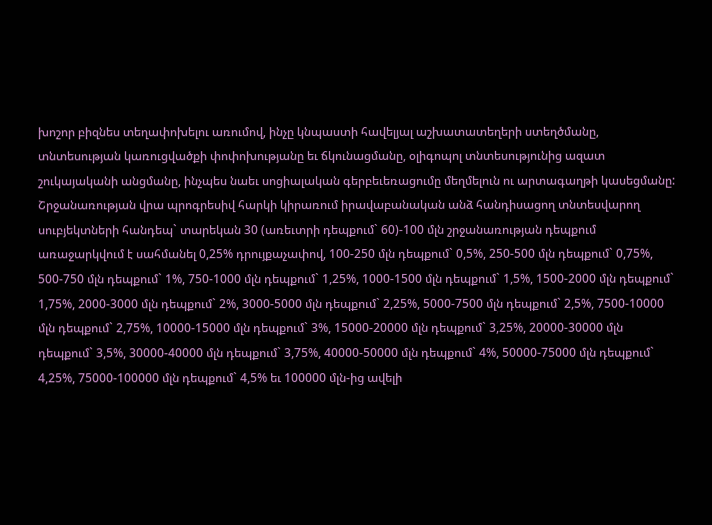խոշոր բիզնես տեղափոխելու առումով, ինչը կնպաստի հավելյալ աշխատատեղերի ստեղծմանը, տնտեսության կառուցվածքի փոփոխությանը եւ ճկունացմանը, օլիգոպոլ տնտեսությունից ազատ շուկայականի անցմանը, ինչպես նաեւ սոցիալական գերբեւեռացումը մեղմելուն ու արտագաղթի կասեցմանը: Շրջանառության վրա պրոգրեսիվ հարկի կիրառում իրավաբանական անձ հանդիսացող տնտեսվարող սուբյեկտների հանդեպ` տարեկան 30 (առեւտրի դեպքում` 60)-100 մլն շրջանառության դեպքում առաջարկվում է սահմանել 0,25% դրույքաչափով, 100-250 մլն դեպքում` 0,5%, 250-500 մլն դեպքում` 0,75%, 500-750 մլն դեպքում` 1%, 750-1000 մլն դեպքում` 1,25%, 1000-1500 մլն դեպքում` 1,5%, 1500-2000 մլն դեպքում` 1,75%, 2000-3000 մլն դեպքում` 2%, 3000-5000 մլն դեպքում` 2,25%, 5000-7500 մլն դեպքում` 2,5%, 7500-10000 մլն դեպքում` 2,75%, 10000-15000 մլն դեպքում` 3%, 15000-20000 մլն դեպքում` 3,25%, 20000-30000 մլն դեպքում` 3,5%, 30000-40000 մլն դեպքում` 3,75%, 40000-50000 մլն դեպքում` 4%, 50000-75000 մլն դեպքում` 4,25%, 75000-100000 մլն դեպքում` 4,5% եւ 100000 մլն-ից ավելի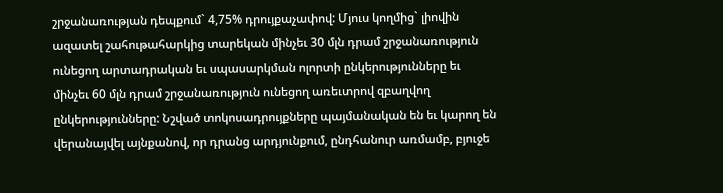շրջանառության դեպքում` 4,75% դրույքաչափով: Մյուս կողմից` լիովին ազատել շահութահարկից տարեկան մինչեւ 30 մլն դրամ շրջանառություն ունեցող արտադրական եւ սպասարկման ոլորտի ընկերությունները եւ մինչեւ 60 մլն դրամ շրջանառություն ունեցող առեւտրով զբաղվող ընկերությունները: Նշված տոկոսադրույքները պայմանական են եւ կարող են վերանայվել այնքանով, որ դրանց արդյունքում, ընդհանուր առմամբ, բյուջե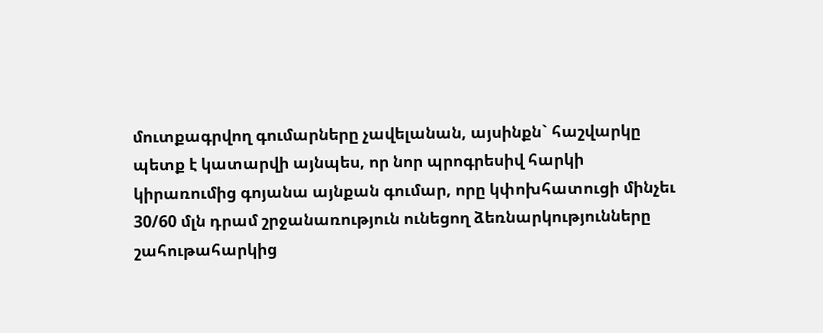մուտքագրվող գումարները չավելանան, այսինքն` հաշվարկը պետք է կատարվի այնպես, որ նոր պրոգրեսիվ հարկի կիրառումից գոյանա այնքան գումար, որը կփոխհատուցի մինչեւ 30/60 մլն դրամ շրջանառություն ունեցող ձեռնարկությունները շահութահարկից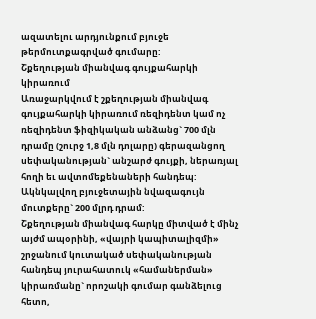ազատելու արդյունքում բյուջե թերմուտքագրված գումարը:
Շքեղության միանվագ գույքահարկի կիրառում
Առաջարկվում է շքեղության միանվագ գույքահարկի կիրառում ռեզիդենտ կամ ոչ ռեզիդենտ ֆիզիկական անձանց` 700 մլն դրամը (շուրջ 1,8 մլն դոլարը) գերազանցող սեփականության` անշարժ գույքի, ներառյալ հողի եւ ավտոմեքենաների հանդեպ: Ակնկալվող բյուջետային նվազագույն մուտքերը` 200 մլրդ դրամ:
Շքեղության միանվագ հարկը միտված է մինչ այժմ ապօրինի, «վայրի կապիտալիզմի» շրջանում կուտակած սեփականության հանդեպ յուրահատուկ «համաներման» կիրառմանը` որոշակի գումար գանձելուց հետո,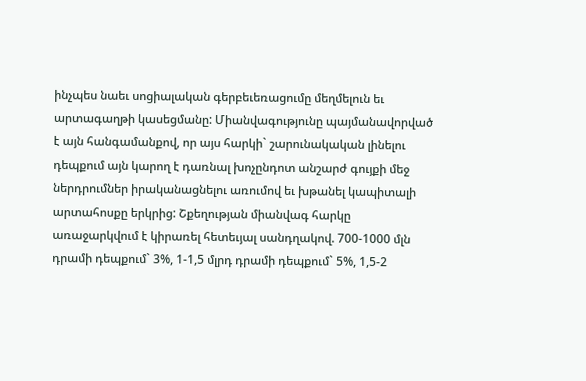ինչպես նաեւ սոցիալական գերբեւեռացումը մեղմելուն եւ արտագաղթի կասեցմանը: Միանվագությունը պայմանավորված է այն հանգամանքով, որ այս հարկի` շարունակական լինելու դեպքում այն կարող է դառնալ խոչընդոտ անշարժ գույքի մեջ ներդրումներ իրականացնելու առումով եւ խթանել կապիտալի արտահոսքը երկրից: Շքեղության միանվագ հարկը առաջարկվում է կիրառել հետեւյալ սանդղակով. 700-1000 մլն դրամի դեպքում` 3%, 1-1,5 մլրդ դրամի դեպքում` 5%, 1,5-2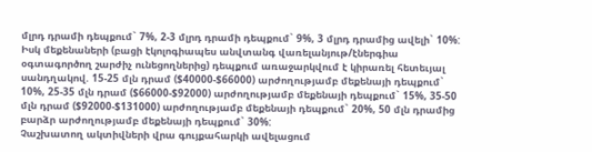մլրդ դրամի դեպքում` 7%, 2-3 մլրդ դրամի դեպքում` 9%, 3 մլրդ դրամից ավելի` 10%: Իսկ մեքենաների (բացի էկոլոգիապես անվտանգ վառելանյութ/էներգիա օգտագործող շարժիչ ունեցողներից) դեպքում առաջարկվում է կիրառել հետեւյալ սանդղակով. 15-25 մլն դրամ ($40000-$66000) արժողությամբ մեքենայի դեպքում` 10%, 25-35 մլն դրամ ($66000-$92000) արժողությամբ մեքենայի դեպքում` 15%, 35-50 մլն դրամ ($92000-$131000) արժողությամբ մեքենայի դեպքում` 20%, 50 մլն դրամից բարձր արժողությամբ մեքենայի դեպքում` 30%:
Չաշխատող ակտիվների վրա գույքահարկի ավելացում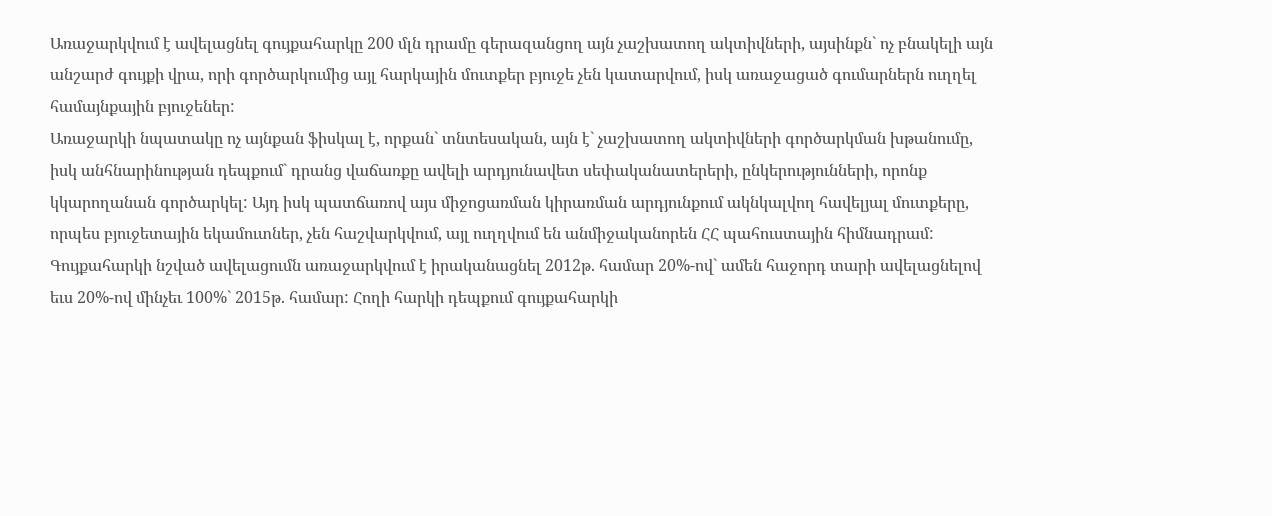Առաջարկվում է ավելացնել գույքահարկը 200 մլն դրամը գերազանցող այն չաշխատող ակտիվների, այսինքն` ոչ բնակելի այն անշարժ գույքի վրա, որի գործարկումից այլ հարկային մուտքեր բյուջե չեն կատարվում, իսկ առաջացած գումարներն ուղղել համայնքային բյուջեներ:
Առաջարկի նպատակը ոչ այնքան ֆիսկալ է, որքան` տնտեսական, այն է` չաշխատող ակտիվների գործարկման խթանումը, իսկ անհնարինության դեպքում` դրանց վաճառքը ավելի արդյունավետ սեփականատերերի, ընկերությունների, որոնք կկարողանան գործարկել: Այդ իսկ պատճառով այս միջոցառման կիրառման արդյունքում ակնկալվող հավելյալ մուտքերը, որպես բյուջետային եկամուտներ, չեն հաշվարկվում, այլ ուղղվում են անմիջականորեն ՀՀ պահուստային հիմնադրամ: Գույքահարկի նշված ավելացումն առաջարկվում է իրականացնել 2012թ. համար 20%-ով` ամեն հաջորդ տարի ավելացնելով եւս 20%-ով մինչեւ 100%` 2015թ. համար: Հողի հարկի դեպքում գույքահարկի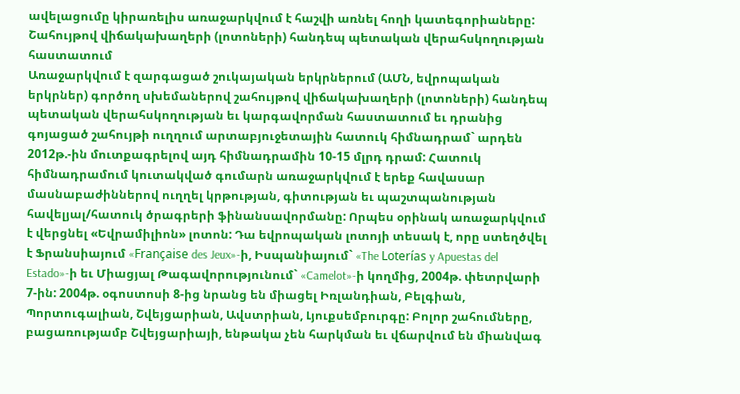ավելացումը կիրառելիս առաջարկվում է հաշվի առնել հողի կատեգորիաները:
Շահույթով վիճակախաղերի (լոտոների) հանդեպ պետական վերահսկողության հաստատում
Առաջարկվում է զարգացած շուկայական երկրներում (ԱՄՆ, եվրոպական երկրներ) գործող սխեմաներով շահույթով վիճակախաղերի (լոտոների) հանդեպ պետական վերահսկողության եւ կարգավորման հաստատում եւ դրանից գոյացած շահույթի ուղղում արտաբյուջետային հատուկ հիմնադրամ` արդեն 2012թ.-ին մուտքագրելով այդ հիմնադրամին 10-15 մլրդ դրամ: Հատուկ հիմնադրամում կուտակված գումարն առաջարկվում է երեք հավասար մասնաբաժիններով ուղղել կրթության, գիտության եւ պաշտպանության հավելյալ/հատուկ ծրագրերի ֆինանսավորմանը: Որպես օրինակ առաջարկվում է վերցնել «Եվրամիլիոն» լոտոն: Դա եվրոպական լոտոյի տեսակ է, որը ստեղծվել է Ֆրանսիայում «Française des Jeux»-ի, Իսպանիայում` «The Loterías y Apuestas del Estado»-ի եւ Միացյալ Թագավորությունում` «Camelot»-ի կողմից, 2004թ. փետրվարի 7-ին: 2004թ. օգոստոսի 8-ից նրանց են միացել Իռլանդիան, Բելգիան, Պորտուգալիան, Շվեյցարիան, Ավստրիան, Լյուքսեմբուրգը: Բոլոր շահումները, բացառությամբ Շվեյցարիայի, ենթակա չեն հարկման եւ վճարվում են միանվագ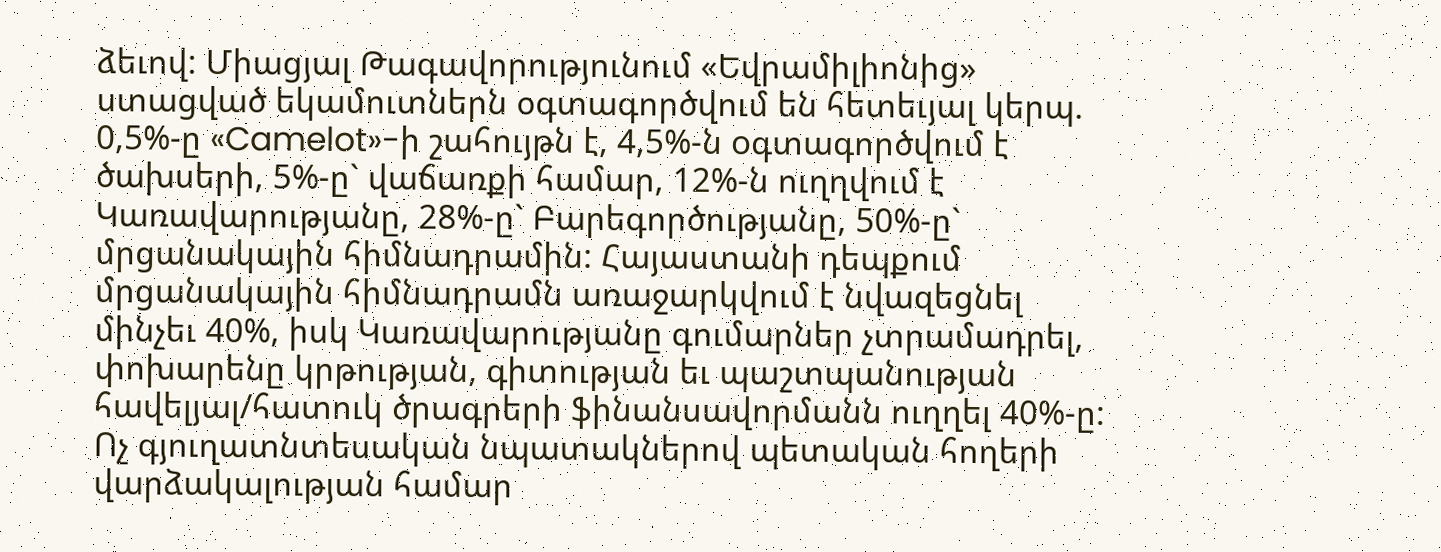ձեւով: Միացյալ Թագավորությունում «Եվրամիլիոնից» ստացված եկամուտներն օգտագործվում են հետեւյալ կերպ. 0,5%-ը «Camelot»-ի շահույթն է, 4,5%-ն oգտագործվում է ծախսերի, 5%-ը` վաճառքի համար, 12%-ն ուղղվում է Կառավարությանը, 28%-ը` Բարեգործությանը, 50%-ը` մրցանակային հիմնադրամին: Հայաստանի դեպքում մրցանակային հիմնադրամն առաջարկվում է նվազեցնել մինչեւ 40%, իսկ Կառավարությանը գումարներ չտրամադրել, փոխարենը կրթության, գիտության եւ պաշտպանության հավելյալ/հատուկ ծրագրերի ֆինանսավորմանն ուղղել 40%-ը:
Ոչ գյուղատնտեսական նպատակներով պետական հողերի վարձակալության համար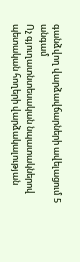գանձվող վարձավճարների ավելացում 5 անգամ
Ոչ գյուղատնտեսական նպատակներով պետական հողերի վարձակալության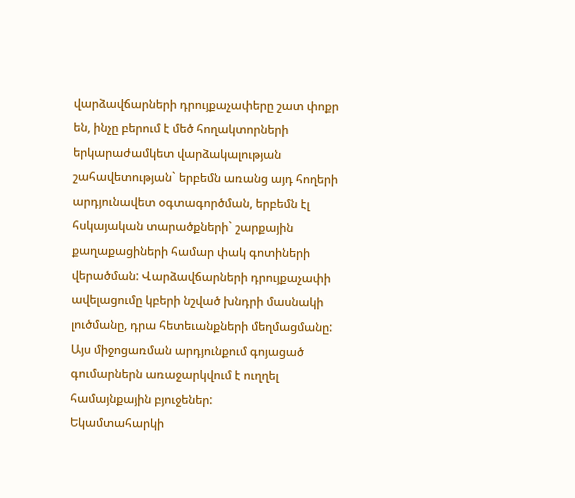վարձավճարների դրույքաչափերը շատ փոքր են, ինչը բերում է մեծ հողակտորների երկարաժամկետ վարձակալության շահավետության` երբեմն առանց այդ հողերի արդյունավետ օգտագործման, երբեմն էլ հսկայական տարածքների` շարքային քաղաքացիների համար փակ գոտիների վերածման: Վարձավճարների դրույքաչափի ավելացումը կբերի նշված խնդրի մասնակի լուծմանը, դրա հետեւանքների մեղմացմանը: Այս միջոցառման արդյունքում գոյացած գումարներն առաջարկվում է ուղղել համայնքային բյուջեներ:
Եկամտահարկի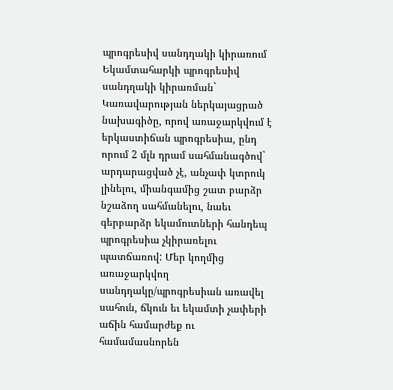պրոգրեսիվ սանդղակի կիրառում
Եկամտահարկի պրոգրեսիվ սանդղակի կիրառման` Կառավարության ներկայացրած նախագիծը, որով առաջարկվում է երկաստիճան պրոգրեսիա, ընդ որում 2 մլն դրամ սահմանագծով` արդարացված չէ, անչափ կտրուկ լինելու, միանգամից շատ բարձր նշաձող սահմանելու, նաեւ գերբարձր եկամուտների հանդեպ պրոգրեսիա չկիրառելու պատճառով: Մեր կողմից առաջարկվող սանդղակը/պրոգրեսիան առավել սահուն, ճկուն եւ եկամտի չափերի աճին համարժեք ու համամասնորեն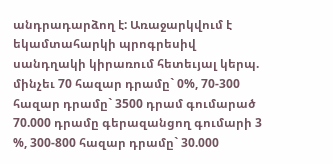անդրադարձող է: Առաջարկվում է եկամտահարկի պրոգրեսիվ սանդղակի կիրառում հետեւյալ կերպ. մինչեւ 70 հազար դրամը` 0%, 70-300 հազար դրամը` 3500 դրամ գումարած 70.000 դրամը գերազանցող գումարի 3 %, 300-800 հազար դրամը` 30.000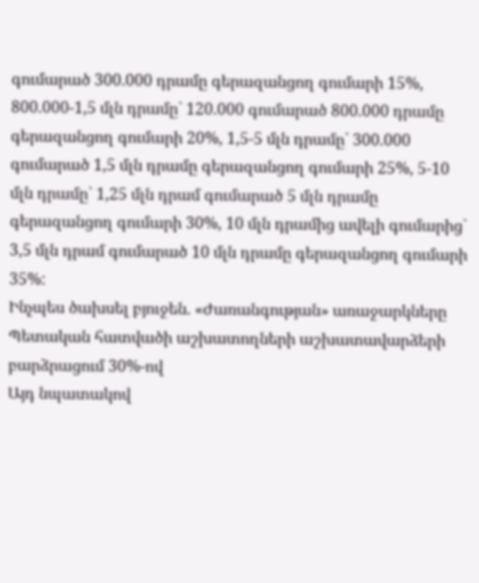գումարած 300.000 դրամը գերազանցող գումարի 15%, 800.000-1,5 մլն դրամը` 120.000 գումարած 800.000 դրամը գերազանցող գումարի 20%, 1,5-5 մլն դրամը` 300.000 գումարած 1,5 մլն դրամը գերազանցող գումարի 25%, 5-10 մլն դրամը` 1,25 մլն դրամ գումարած 5 մլն դրամը գերազանցող գումարի 30%, 10 մլն դրամից ավելի գումարից` 3,5 մլն դրամ գումարած 10 մլն դրամը գերազանցող գումարի 35%:
Ինչպես ծախսել բյուջեն. «Ժառանգության» առաջարկները
Պետական հատվածի աշխատողների աշխատավարձերի բարձրացում 30%-ով
Այդ նպատակով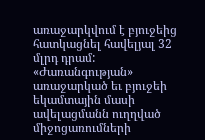առաջարկվում է բյուջեից հատկացնել հավելյալ 32 մլրդ դրամ: «Ժառանգության» առաջարկած եւ բյուջեի եկամտային մասի ավելացմանն ուղղված միջոցառումների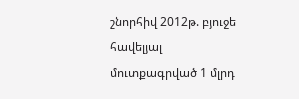շնորհիվ 2012թ. բյուջե հավելյալ մուտքագրված 1 մլրդ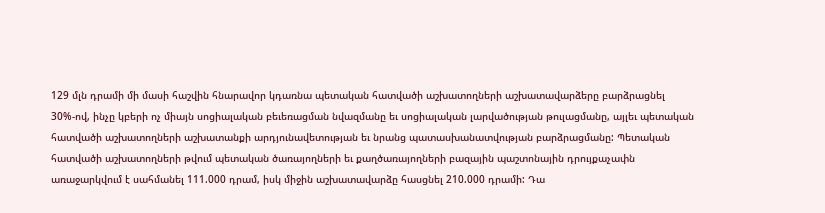129 մլն դրամի մի մասի հաշվին հնարավոր կդառնա պետական հատվածի աշխատողների աշխատավարձերը բարձրացնել 30%-ով, ինչը կբերի ոչ միայն սոցիալական բեւեռացման նվազմանը եւ սոցիալական լարվածության թուլացմանը, այլեւ պետական հատվածի աշխատողների աշխատանքի արդյունավետության եւ նրանց պատասխանատվության բարձրացմանը: Պետական հատվածի աշխատողների թվում պետական ծառայողների եւ քաղծառայողների բազային պաշտոնային դրույքաչափն առաջարկվում է սահմանել 111.000 դրամ, իսկ միջին աշխատավարձը հասցնել 210.000 դրամի: Դա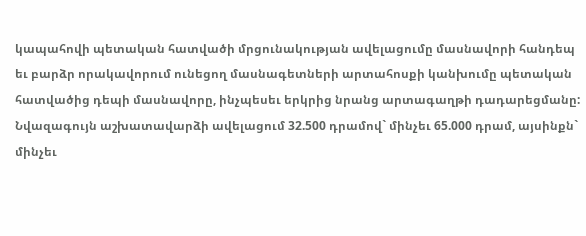կապահովի պետական հատվածի մրցունակության ավելացումը մասնավորի հանդեպ եւ բարձր որակավորում ունեցող մասնագետների արտահոսքի կանխումը պետական հատվածից դեպի մասնավորը, ինչպեսեւ երկրից նրանց արտագաղթի դադարեցմանը:
Նվազագույն աշխատավարձի ավելացում 32.500 դրամով` մինչեւ 65.000 դրամ, այսինքն` մինչեւ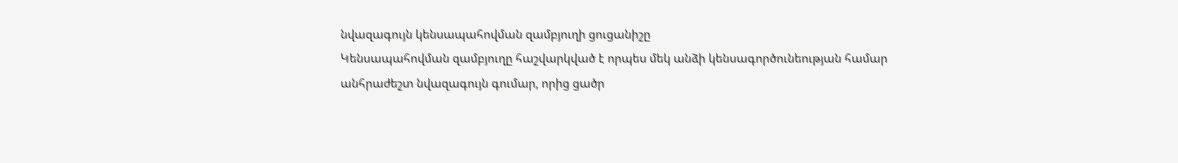նվազագույն կենսապահովման զամբյուղի ցուցանիշը
Կենսապահովման զամբյուղը հաշվարկված է որպես մեկ անձի կենսագործունեության համար անհրաժեշտ նվազագույն գումար, որից ցածր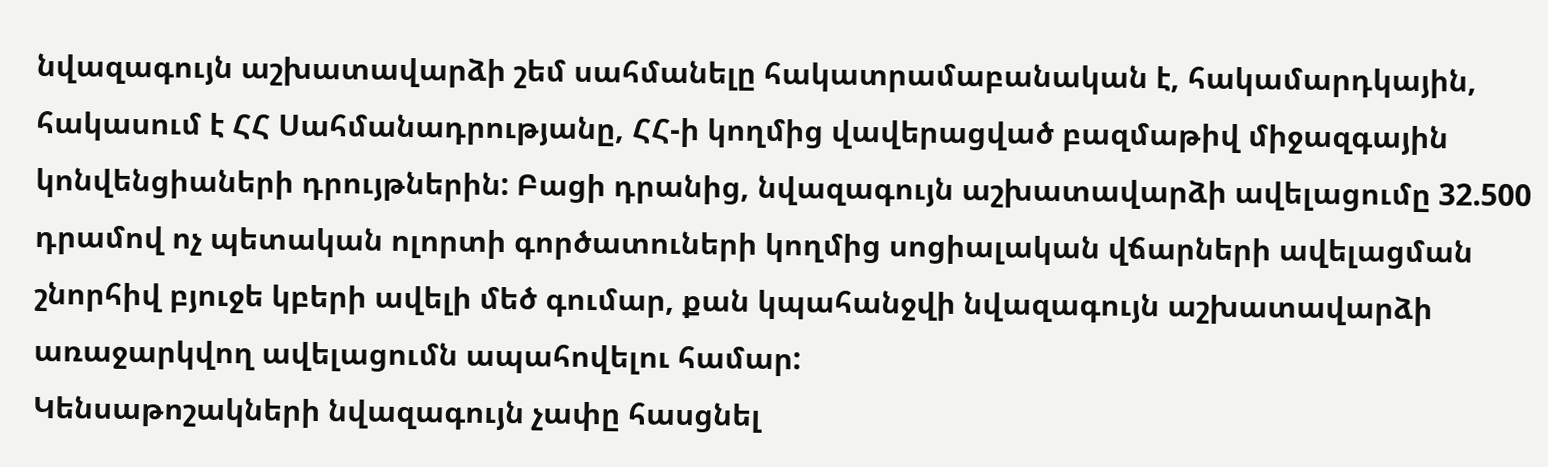նվազագույն աշխատավարձի շեմ սահմանելը հակատրամաբանական է, հակամարդկային, հակասում է ՀՀ Սահմանադրությանը, ՀՀ-ի կողմից վավերացված բազմաթիվ միջազգային կոնվենցիաների դրույթներին: Բացի դրանից, նվազագույն աշխատավարձի ավելացումը 32.500 դրամով ոչ պետական ոլորտի գործատուների կողմից սոցիալական վճարների ավելացման շնորհիվ բյուջե կբերի ավելի մեծ գումար, քան կպահանջվի նվազագույն աշխատավարձի առաջարկվող ավելացումն ապահովելու համար:
Կենսաթոշակների նվազագույն չափը հասցնել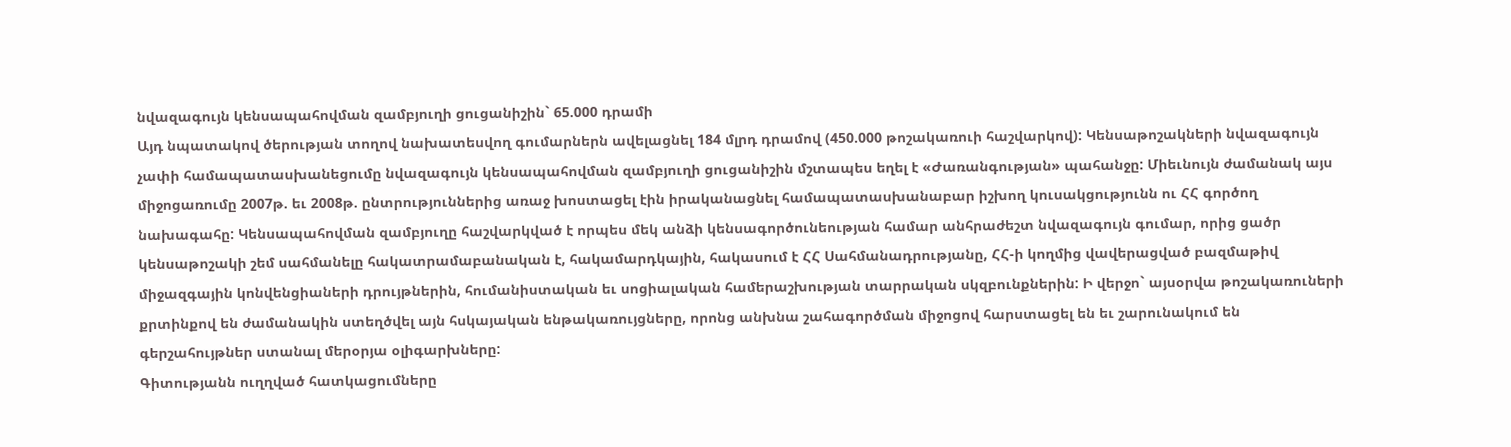նվազագույն կենսապահովման զամբյուղի ցուցանիշին` 65.000 դրամի
Այդ նպատակով ծերության տողով նախատեսվող գումարներն ավելացնել 184 մլրդ դրամով (450.000 թոշակառուի հաշվարկով): Կենսաթոշակների նվազագույն չափի համապատասխանեցումը նվազագույն կենսապահովման զամբյուղի ցուցանիշին մշտապես եղել է «Ժառանգության» պահանջը: Միեւնույն ժամանակ այս միջոցառումը 2007թ. եւ 2008թ. ընտրություններից առաջ խոստացել էին իրականացնել համապատասխանաբար իշխող կուսակցությունն ու ՀՀ գործող նախագահը: Կենսապահովման զամբյուղը հաշվարկված է որպես մեկ անձի կենսագործունեության համար անհրաժեշտ նվազագույն գումար, որից ցածր կենսաթոշակի շեմ սահմանելը հակատրամաբանական է, հակամարդկային, հակասում է ՀՀ Սահմանադրությանը, ՀՀ-ի կողմից վավերացված բազմաթիվ միջազգային կոնվենցիաների դրույթներին, հումանիստական եւ սոցիալական համերաշխության տարրական սկզբունքներին: Ի վերջո` այսօրվա թոշակառուների քրտինքով են ժամանակին ստեղծվել այն հսկայական ենթակառույցները, որոնց անխնա շահագործման միջոցով հարստացել են եւ շարունակում են գերշահույթներ ստանալ մերօրյա օլիգարխները:
Գիտությանն ուղղված հատկացումները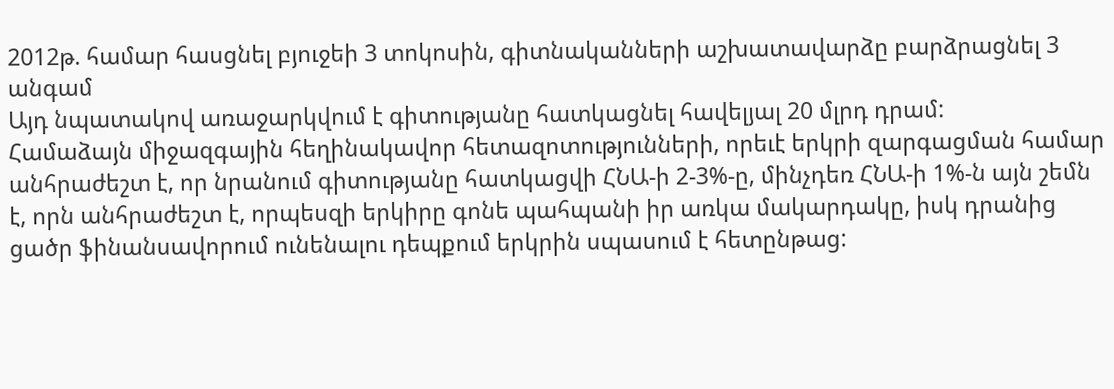2012թ. համար հասցնել բյուջեի 3 տոկոսին, գիտնականների աշխատավարձը բարձրացնել 3 անգամ
Այդ նպատակով առաջարկվում է գիտությանը հատկացնել հավելյալ 20 մլրդ դրամ:
Համաձայն միջազգային հեղինակավոր հետազոտությունների, որեւէ երկրի զարգացման համար անհրաժեշտ է, որ նրանում գիտությանը հատկացվի ՀՆԱ-ի 2-3%-ը, մինչդեռ ՀՆԱ-ի 1%-ն այն շեմն է, որն անհրաժեշտ է, որպեսզի երկիրը գոնե պահպանի իր առկա մակարդակը, իսկ դրանից ցածր ֆինանսավորում ունենալու դեպքում երկրին սպասում է հետընթաց: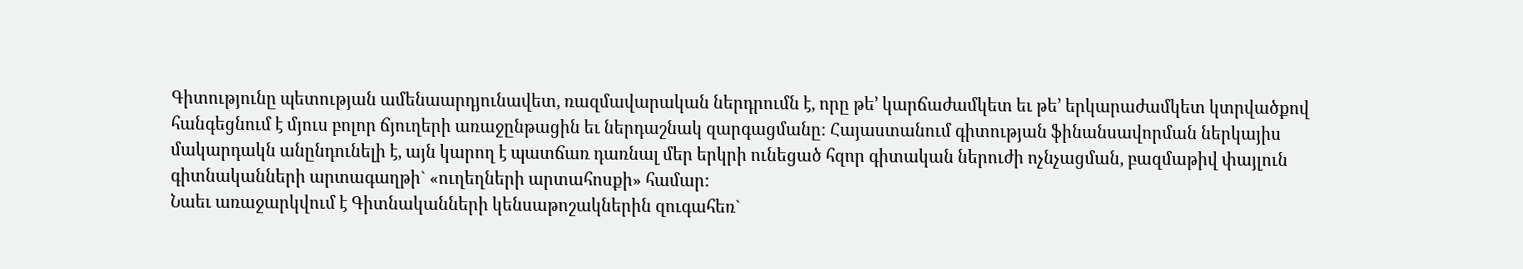Գիտությունը պետության ամենաարդյունավետ, ռազմավարական ներդրումն է, որը թե’ կարճաժամկետ եւ թե’ երկարաժամկետ կտրվածքով հանգեցնում է մյուս բոլոր ճյուղերի առաջընթացին եւ ներդաշնակ զարգացմանը: Հայաստանում գիտության ֆինանսավորման ներկայիս մակարդակն անընդունելի է, այն կարող է պատճառ դառնալ մեր երկրի ունեցած հզոր գիտական ներուժի ոչնչացման, բազմաթիվ փայլուն գիտնականների արտագաղթի` «ուղեղների արտահոսքի» համար:
Նաեւ առաջարկվում է Գիտնականների կենսաթոշակներին զուգահեռ`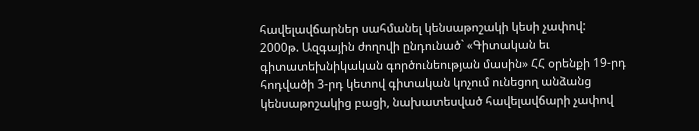հավելավճարներ սահմանել կենսաթոշակի կեսի չափով:
2000թ. Ազգային ժողովի ընդունած` «Գիտական եւ գիտատեխնիկական գործունեության մասին» ՀՀ օրենքի 19-րդ հոդվածի 3-րդ կետով գիտական կոչում ունեցող անձանց կենսաթոշակից բացի, նախատեսված հավելավճարի չափով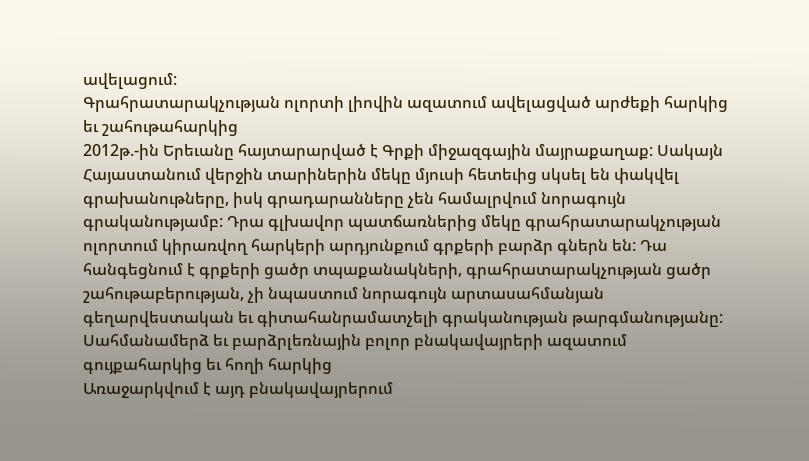ավելացում:
Գրահրատարակչության ոլորտի լիովին ազատում ավելացված արժեքի հարկից եւ շահութահարկից
2012թ.-ին Երեւանը հայտարարված է Գրքի միջազգային մայրաքաղաք: Սակայն Հայաստանում վերջին տարիներին մեկը մյուսի հետեւից սկսել են փակվել գրախանութները, իսկ գրադարանները չեն համալրվում նորագույն գրականությամբ: Դրա գլխավոր պատճառներից մեկը գրահրատարակչության ոլորտում կիրառվող հարկերի արդյունքում գրքերի բարձր գներն են: Դա հանգեցնում է գրքերի ցածր տպաքանակների, գրահրատարակչության ցածր շահութաբերության, չի նպաստում նորագույն արտասահմանյան գեղարվեստական եւ գիտահանրամատչելի գրականության թարգմանությանը:
Սահմանամերձ եւ բարձրլեռնային բոլոր բնակավայրերի ազատում գույքահարկից եւ հողի հարկից
Առաջարկվում է այդ բնակավայրերում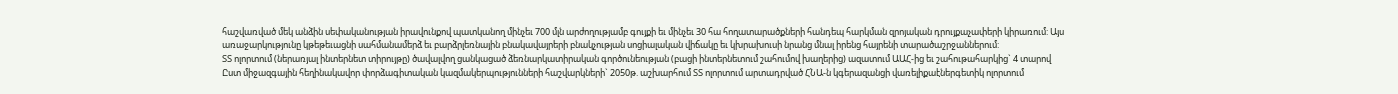հաշվառված մեկ անձին սեփականության իրավունքով պատկանող մինչեւ 700 մլն արժողությամբ գույքի եւ մինչեւ 30 հա հողատարածքների հանդեպ հարկման զրոյական դրույքաչափերի կիրառում: Այս առաջարկությունը կթեթեւացնի սահմանամերձ եւ բարձրլեռնային բնակավայրերի բնակչության սոցիալական վիճակը եւ կխրախուսի նրանց մնալ իրենց հայրենի տարածաշրջաններում:
ՏՏ ոլորտում (ներառյալ ինտերնետ տիրույթը) ծավալվող ցանկացած ձեռնարկատիրական գործունեության (բացի ինտերնետում շահումով խաղերից) ազատում ԱԱՀ-ից եւ շահութահարկից` 4 տարով
Ըստ միջազգային հեղինակավոր փորձագիտական կազմակերպությունների հաշվարկների` 2050թ. աշխարհում ՏՏ ոլորտում արտադրված ՀՆԱ-ն կգերազանցի վառելիքաէներգետիկ ոլորտում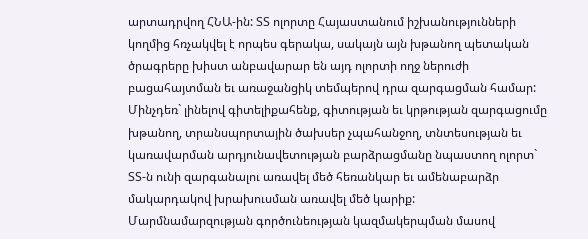արտադրվող ՀՆԱ-ին: ՏՏ ոլորտը Հայաստանում իշխանությունների կողմից հռչակվել է որպես գերակա, սակայն այն խթանող պետական ծրագրերը խիստ անբավարար են այդ ոլորտի ողջ ներուժի բացահայտման եւ առաջանցիկ տեմպերով դրա զարգացման համար: Մինչդեռ` լինելով գիտելիքահենք, գիտության եւ կրթության զարգացումը խթանող, տրանսպորտային ծախսեր չպահանջող, տնտեսության եւ կառավարման արդյունավետության բարձրացմանը նպաստող ոլորտ` ՏՏ-ն ունի զարգանալու առավել մեծ հեռանկար եւ ամենաբարձր մակարդակով խրախուսման առավել մեծ կարիք:
Մարմնամարզության գործունեության կազմակերպման մասով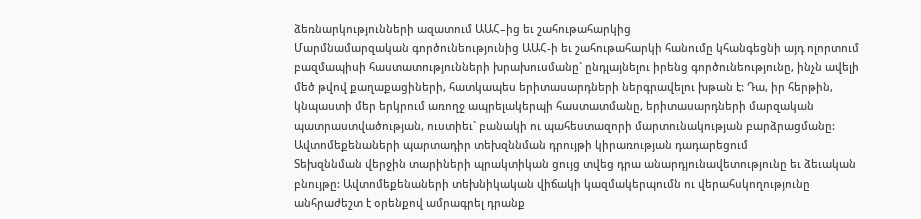ձեռնարկությունների ազատում ԱԱՀ–ից եւ շահութահարկից
Մարմնամարզական գործունեությունից ԱԱՀ-ի եւ շահութահարկի հանումը կհանգեցնի այդ ոլորտում բազմապիսի հաստատությունների խրախուսմանը` ընդլայնելու իրենց գործունեությունը, ինչն ավելի մեծ թվով քաղաքացիների, հատկապես երիտասարդների ներգրավելու խթան է: Դա, իր հերթին, կնպաստի մեր երկրում առողջ ապրելակերպի հաստատմանը, երիտասարդների մարզական պատրաստվածության, ուստիեւ` բանակի ու պահեստազորի մարտունակության բարձրացմանը:
Ավտոմեքենաների պարտադիր տեխզննման դրույթի կիրառության դադարեցում
Տեխզննման վերջին տարիների պրակտիկան ցույց տվեց դրա անարդյունավետությունը եւ ձեւական բնույթը: Ավտոմեքենաների տեխնիկական վիճակի կազմակերպումն ու վերահսկողությունը անհրաժեշտ է օրենքով ամրագրել դրանք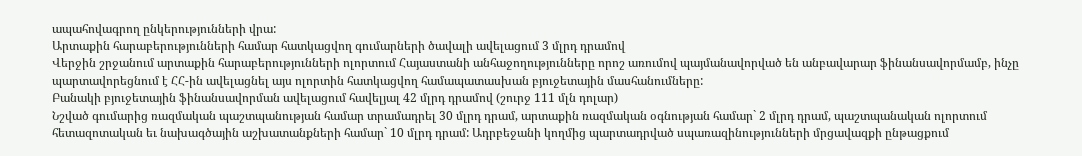ապահովագրող ընկերությունների վրա:
Արտաքին հարաբերությունների համար հատկացվող գումարների ծավալի ավելացում 3 մլրդ դրամով
Վերջին շրջանում արտաքին հարաբերությունների ոլորտում Հայաստանի անհաջողությունները որոշ առումով պայմանավորված են անբավարար ֆինանսավորմամբ, ինչը պարտավորեցնում է ՀՀ-ին ավելացնել այս ոլորտին հատկացվող համապատասխան բյուջետային մասհանումները:
Բանակի բյուջետային ֆինանսավորման ավելացում հավելյալ 42 մլրդ դրամով (շուրջ 111 մլն դոլար)
Նշված գումարից ռազմական պաշտպանության համար տրամադրել 30 մլրդ դրամ, արտաքին ռազմական օգնության համար` 2 մլրդ դրամ, պաշտպանական ոլորտում հետազոտական եւ նախագծային աշխատանքների համար` 10 մլրդ դրամ: Ադրբեջանի կողմից պարտադրված սպառազինությունների մրցավազքի ընթացքում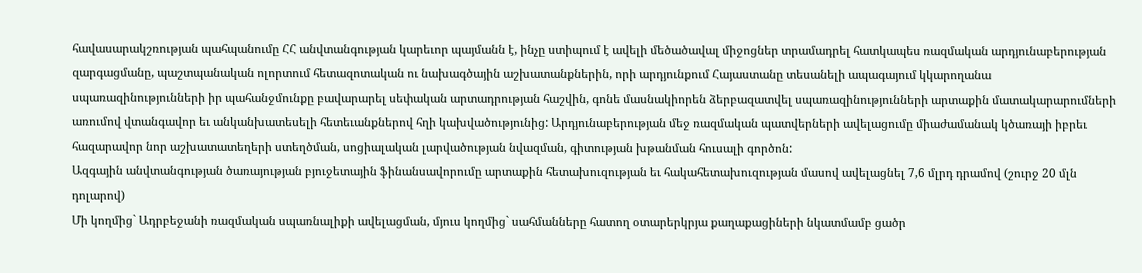հավասարակշռության պահպանումը ՀՀ անվտանգության կարեւոր պայմանն է, ինչը ստիպում է ավելի մեծածավալ միջոցներ տրամադրել հատկապես ռազմական արդյունաբերության զարգացմանը, պաշտպանական ոլորտում հետազոտական ու նախագծային աշխատանքներին, որի արդյունքում Հայաստանը տեսանելի ապագայում կկարողանա սպառազինությունների իր պահանջմունքը բավարարել սեփական արտադրության հաշվին, գոնե մասնակիորեն ձերբազատվել սպառազինությունների արտաքին մատակարարումների առումով վտանգավոր եւ անկանխատեսելի հետեւանքներով հղի կախվածությունից: Արդյունաբերության մեջ ռազմական պատվերների ավելացումը միաժամանակ կծառայի իբրեւ հազարավոր նոր աշխատատեղերի ստեղծման, սոցիալական լարվածության նվազման, գիտության խթանման հուսալի գործոն:
Ազգային անվտանգության ծառայության բյուջետային ֆինանսավորումը արտաքին հետախուզության եւ հակահետախուզության մասով ավելացնել 7,6 մլրդ դրամով (շուրջ 20 մլն դոլարով)
Մի կողմից` Ադրբեջանի ռազմական սպառնալիքի ավելացման, մյուս կողմից` սահմանները հատող օտարերկրյա քաղաքացիների նկատմամբ ցածր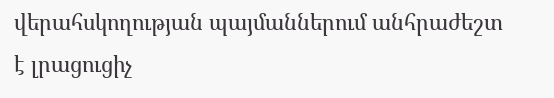վերահսկողության պայմաններում անհրաժեշտ է լրացուցիչ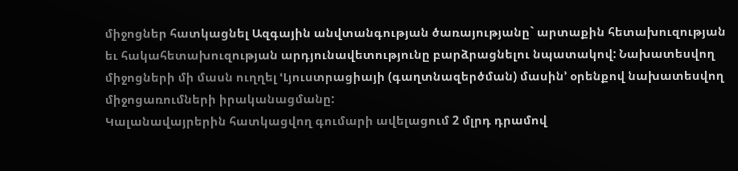միջոցներ հատկացնել Ազգային անվտանգության ծառայությանը` արտաքին հետախուզության եւ հակահետախուզության արդյունավետությունը բարձրացնելու նպատակով: Նախատեսվող միջոցների մի մասն ուղղել ՙԼյուստրացիայի (գաղտնազերծման) մասին՚ օրենքով նախատեսվող միջոցառումների իրականացմանը:
Կալանավայրերին հատկացվող գումարի ավելացում 2 մլրդ դրամով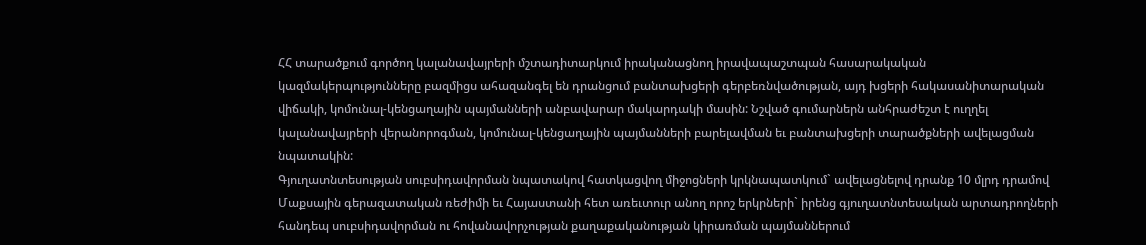ՀՀ տարածքում գործող կալանավայրերի մշտադիտարկում իրականացնող իրավապաշտպան հասարակական կազմակերպությունները բազմիցս ահազանգել են դրանցում բանտախցերի գերբեռնվածության, այդ խցերի հակասանիտարական վիճակի, կոմունալ-կենցաղային պայմանների անբավարար մակարդակի մասին: Նշված գումարներն անհրաժեշտ է ուղղել կալանավայրերի վերանորոգման, կոմունալ-կենցաղային պայմանների բարելավման եւ բանտախցերի տարածքների ավելացման նպատակին:
Գյուղատնտեսության սուբսիդավորման նպատակով հատկացվող միջոցների կրկնապատկում` ավելացնելով դրանք 10 մլրդ դրամով
Մաքսային գերազատական ռեժիմի եւ Հայաստանի հետ առեւտուր անող որոշ երկրների` իրենց գյուղատնտեսական արտադրողների հանդեպ սուբսիդավորման ու հովանավորչության քաղաքականության կիրառման պայմաններում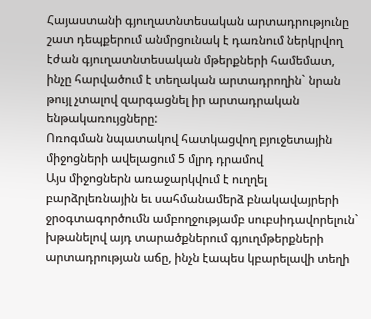Հայաստանի գյուղատնտեսական արտադրությունը շատ դեպքերում անմրցունակ է դառնում ներկրվող էժան գյուղատնտեսական մթերքների համեմատ, ինչը հարվածում է տեղական արտադրողին` նրան թույլ չտալով զարգացնել իր արտադրական ենթակառույցները:
Ոռոգման նպատակով հատկացվող բյուջետային միջոցների ավելացում 5 մլրդ դրամով
Այս միջոցներն առաջարկվում է ուղղել բարձրլեռնային եւ սահմանամերձ բնակավայրերի ջրօգտագործումն ամբողջությամբ սուբսիդավորելուն` խթանելով այդ տարածքներում գյուղմթերքների արտադրության աճը, ինչն էապես կբարելավի տեղի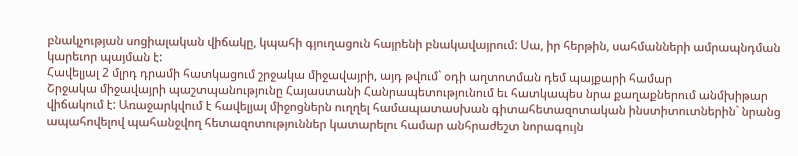բնակչության սոցիալական վիճակը, կպահի գյուղացուն հայրենի բնակավայրում: Սա, իր հերթին, սահմանների ամրապնդման կարեւոր պայման է:
Հավելյալ 2 մլրդ դրամի հատկացում շրջակա միջավայրի, այդ թվում` օդի աղտոտման դեմ պայքարի համար
Շրջակա միջավայրի պաշտպանությունը Հայաստանի Հանրապետությունում եւ հատկապես նրա քաղաքներում անմխիթար վիճակում է: Առաջարկվում է հավելյալ միջոցներն ուղղել համապատասխան գիտահետազոտական ինստիտուտներին` նրանց ապահովելով պահանջվող հետազոտություններ կատարելու համար անհրաժեշտ նորագույն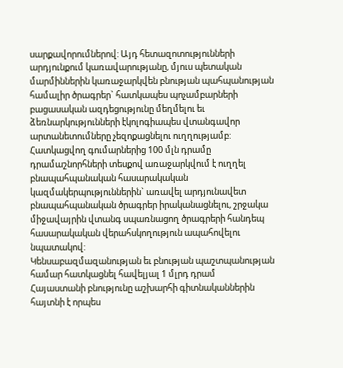սարքավորումներով: Այդ հետազոտությունների արդյունքում կառավարությանը, մյուս պետական մարմիններին կառաջարկվեն բնության պահպանության համալիր ծրագրեր` հատկապես պոչամբարների բացասական ազդեցությունը մեղմելու եւ ձեռնարկությունների էկոլոգիապես վտանգավոր արտանետումները չեզոքացնելու ուղղությամբ: Հատկացվող գումարներից 100 մլն դրամը դրամաշնորհների տեսքով առաջարկվում է ուղղել բնապահպանական հասարակական կազմակերպություններին` առավել արդյունավետ բնապահպանական ծրագրեր իրականացնելու, շրջակա միջավայրին վտանգ սպառնացող ծրագրերի հանդեպ հասարակական վերահսկողություն ապահովելու նպատակով:
Կենսաբազմազանության եւ բնության պաշտպանության համար հատկացնել հավելյալ 1 մլրդ դրամ
Հայաստանի բնությունը աշխարհի գիտնականներին հայտնի է որպես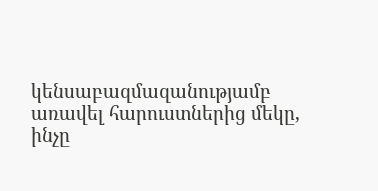կենսաբազմազանությամբ առավել հարուստներից մեկը, ինչը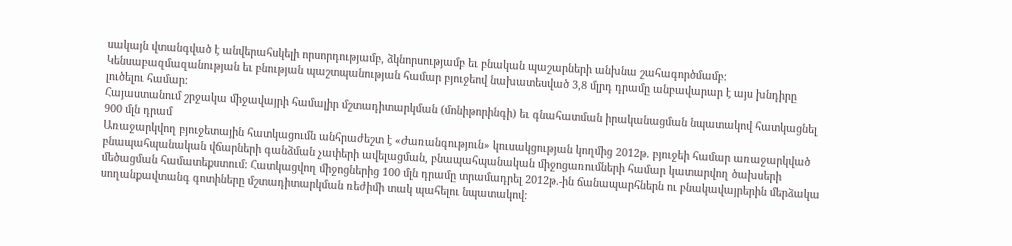սակայն վտանգված է անվերահսկելի որսորդությամբ, ձկնորսությամբ եւ բնական պաշարների անխնա շահագործմամբ: Կենսաբազմազանության եւ բնության պաշտպանության համար բյուջեով նախատեսված 3,8 մլրդ դրամը անբավարար է այս խնդիրը լուծելու համար:
Հայաստանում շրջակա միջավայրի համալիր մշտադիտարկման (մոնիթորինգի) եւ գնահատման իրականացման նպատակով հատկացնել 900 մլն դրամ
Առաջարկվող բյուջետային հատկացումն անհրաժեշտ է «Ժառանգություն» կուսակցության կողմից 2012թ. բյուջեի համար առաջարկված բնապահպանական վճարների գանձման չափերի ավելացման, բնապահպանական միջոցառումների համար կատարվող ծախսերի մեծացման համատեքստում: Հատկացվող միջոցներից 100 մլն դրամը տրամադրել 2012թ.-ին ճանապարհներն ու բնակավայրերին մերձակա սողանքավտանգ գոտիները մշտադիտարկման ռեժիմի տակ պահելու նպատակով: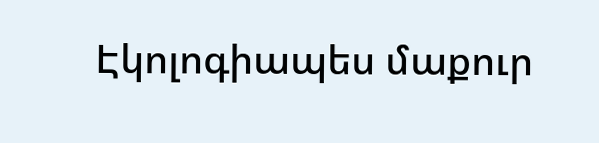Էկոլոգիապես մաքուր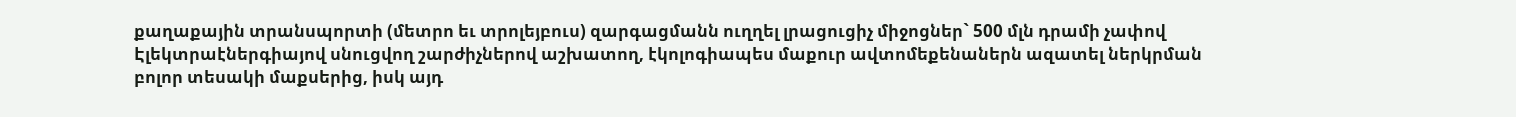քաղաքային տրանսպորտի (մետրո եւ տրոլեյբուս) զարգացմանն ուղղել լրացուցիչ միջոցներ` 500 մլն դրամի չափով
Էլեկտրաէներգիայով սնուցվող շարժիչներով աշխատող, էկոլոգիապես մաքուր ավտոմեքենաներն ազատել ներկրման բոլոր տեսակի մաքսերից, իսկ այդ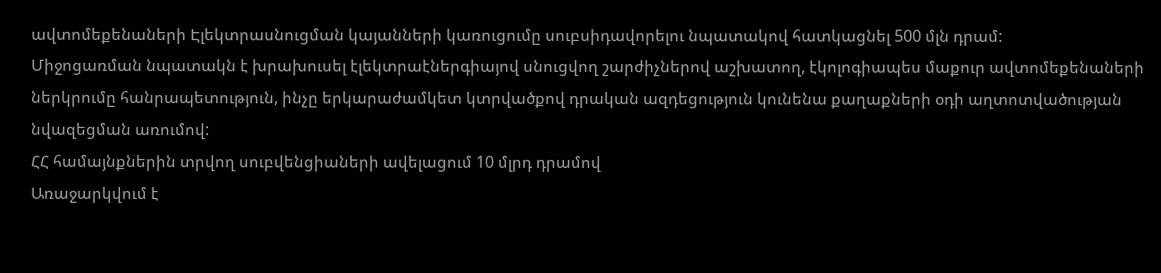ավտոմեքենաների Էլեկտրասնուցման կայանների կառուցումը սուբսիդավորելու նպատակով հատկացնել 500 մլն դրամ:
Միջոցառման նպատակն է խրախուսել էլեկտրաէներգիայով սնուցվող շարժիչներով աշխատող, էկոլոգիապես մաքուր ավտոմեքենաների ներկրումը հանրապետություն, ինչը երկարաժամկետ կտրվածքով դրական ազդեցություն կունենա քաղաքների օդի աղտոտվածության նվազեցման առումով:
ՀՀ համայնքներին տրվող սուբվենցիաների ավելացում 10 մլրդ դրամով
Առաջարկվում է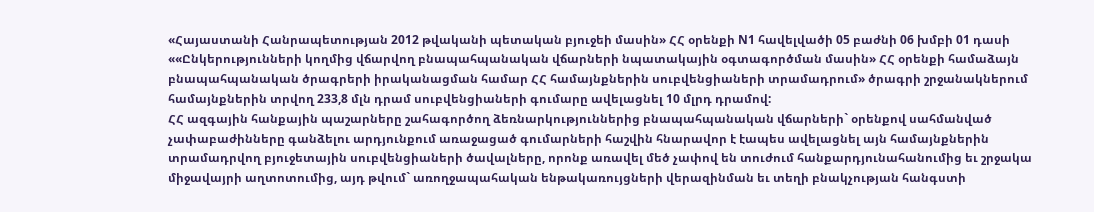«Հայաստանի Հանրապետության 2012 թվականի պետական բյուջեի մասին» ՀՀ օրենքի N1 հավելվածի 05 բաժնի 06 խմբի 01 դասի ««Ընկերությունների կողմից վճարվող բնապահպանական վճարների նպատակային օգտագործման մասին» ՀՀ օրենքի համաձայն բնապահպանական ծրագրերի իրականացման համար ՀՀ համայնքներին սուբվենցիաների տրամադրում» ծրագրի շրջանակներում համայնքներին տրվող 233,8 մլն դրամ սուբվենցիաների գումարը ավելացնել 10 մլրդ դրամով:
ՀՀ ազգային հանքային պաշարները շահագործող ձեռնարկություններից բնապահպանական վճարների` օրենքով սահմանված չափաբաժինները գանձելու արդյունքում առաջացած գումարների հաշվին հնարավոր է էապես ավելացնել այն համայնքներին տրամադրվող բյուջետային սուբվենցիաների ծավալները, որոնք առավել մեծ չափով են տուժում հանքարդյունահանումից եւ շրջակա միջավայրի աղտոտումից, այդ թվում` առողջապահական ենթակառույցների վերազինման եւ տեղի բնակչության հանգստի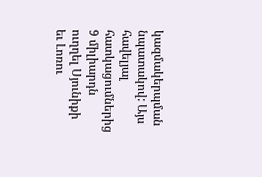կազմակերպման նպատակով: Այս հավելյալ հատկացումներից 9 միլիարդն ուղղել Սյունիքի եւ Լոռու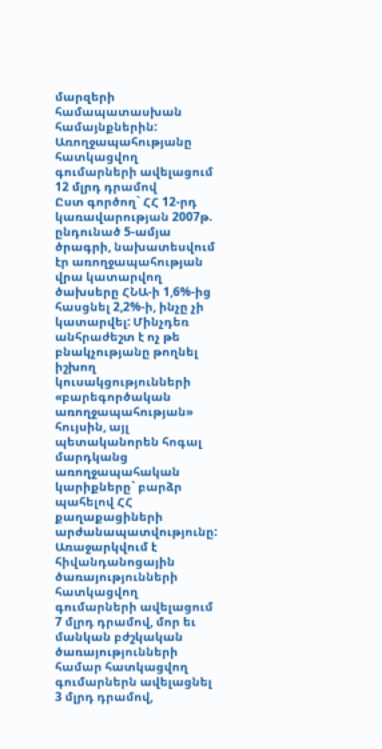մարզերի համապատասխան համայնքներին:
Առողջապահությանը հատկացվող գումարների ավելացում 12 մլրդ դրամով
Ըստ գործող` ՀՀ 12-րդ կառավարության 2007թ. ընդունած 5-ամյա ծրագրի, նախատեսվում էր առողջապահության վրա կատարվող ծախսերը ՀՆԱ-ի 1,6%-ից հասցնել 2,2%-ի, ինչը չի կատարվել: Մինչդեռ անհրաժեշտ է ոչ թե բնակչությանը թողնել իշխող կուսակցությունների «բարեգործական առողջապահության» հույսին, այլ պետականորեն հոգալ մարդկանց առողջապահական կարիքները` բարձր պահելով ՀՀ քաղաքացիների արժանապատվությունը:
Առաջարկվում է հիվանդանոցային ծառայությունների հատկացվող գումարների ավելացում 7 մլրդ դրամով, մոր եւ մանկան բժշկական ծառայությունների համար հատկացվող գումարներն ավելացնել 3 մլրդ դրամով,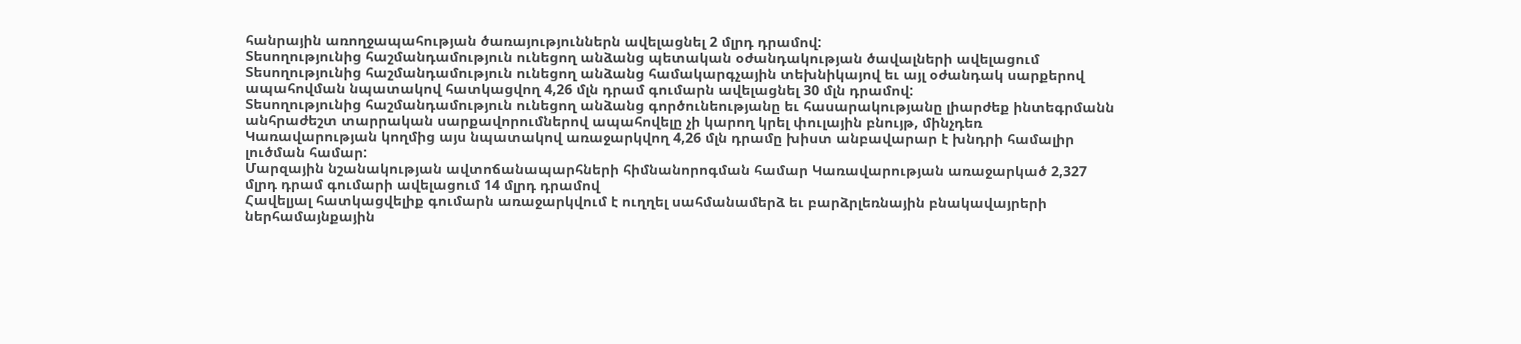հանրային առողջապահության ծառայություններն ավելացնել 2 մլրդ դրամով:
Տեսողությունից հաշմանդամություն ունեցող անձանց պետական օժանդակության ծավալների ավելացում
Տեսողությունից հաշմանդամություն ունեցող անձանց համակարգչային տեխնիկայով եւ այլ օժանդակ սարքերով ապահովման նպատակով հատկացվող 4,26 մլն դրամ գումարն ավելացնել 30 մլն դրամով:
Տեսողությունից հաշմանդամություն ունեցող անձանց գործունեությանը եւ հասարակությանը լիարժեք ինտեգրմանն անհրաժեշտ տարրական սարքավորումներով ապահովելը չի կարող կրել փուլային բնույթ, մինչդեռ Կառավարության կողմից այս նպատակով առաջարկվող 4,26 մլն դրամը խիստ անբավարար է խնդրի համալիր լուծման համար:
Մարզային նշանակության ավտոճանապարհների հիմնանորոգման համար Կառավարության առաջարկած 2,327 մլրդ դրամ գումարի ավելացում 14 մլրդ դրամով
Հավելյալ հատկացվելիք գումարն առաջարկվում է ուղղել սահմանամերձ եւ բարձրլեռնային բնակավայրերի ներհամայնքային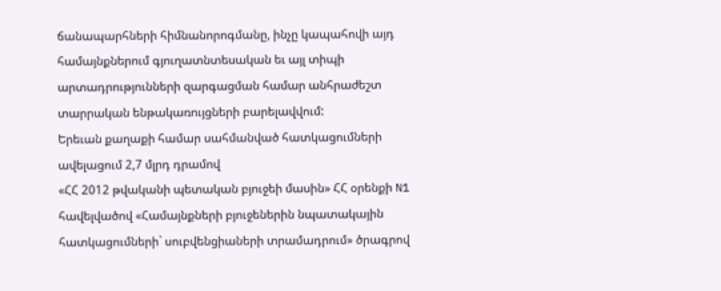ճանապարհների հիմնանորոգմանը, ինչը կապահովի այդ համայնքներում գյուղատնտեսական եւ այլ տիպի արտադրությունների զարգացման համար անհրաժեշտ տարրական ենթակառույցների բարելավվում:
Երեւան քաղաքի համար սահմանված հատկացումների ավելացում 2,7 մլրդ դրամով
«ՀՀ 2012 թվականի պետական բյուջեի մասին» ՀՀ օրենքի N1 հավելվածով «Համայնքների բյուջեներին նպատակային հատկացումների` սուբվենցիաների տրամադրում» ծրագրով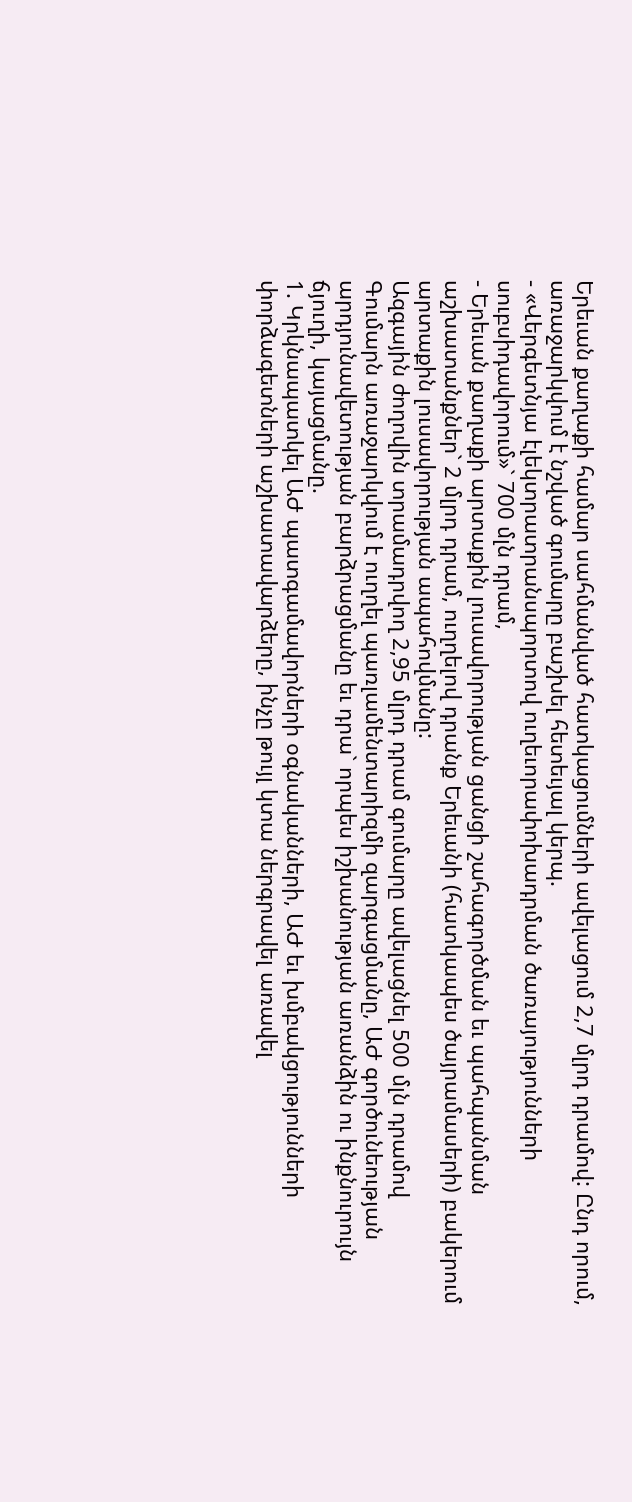Երեւան քաղաքի համար սահմանված հատկացումների ավելացում 2,7 մլրդ դրամով: Ընդ որում, առաջարկվում է նշված գումարը բաշխել հետեւյալ կերպ.
- «Վերգետնյա էլեկտրատրանսպորտով ուղեւորափոխադրման ծառայությունների սուբսիդավորում»` 700 մլն դրամ,
- Երեւան քաղաքի արտաքին լուսավորության ցանցի շահագործման եւ պահպանման աշխատանքներ` 2 մլրդ դրամ, ուղղելով դրանք Երեւանի (հատկապես ծայրամասերի) բակերում արտաքին լուսավորության ապահովմանը:
Ազգային ժողովին տրամադրվող 2,95 մլրդ դրամ գումարը ավելացնել 500 մլն դրամով
Գումարն առաջարկվում է ուղղել պառլամենտարիզմի զարգացմանը, ԱԺ գործունեության արդյունավետության բարձրացմանը եւ դրա` որպես իշխանության առանձին ու ինքնուրույն ճյուղի, կայացմանը.
1. Կրկնապատկել ԱԺ պատգամավորների օգնականների, ԱԺ եւ խմբակցությունների փորձագետների աշխատավարձերը, ինչը թույլ կտա ներգրավել առավել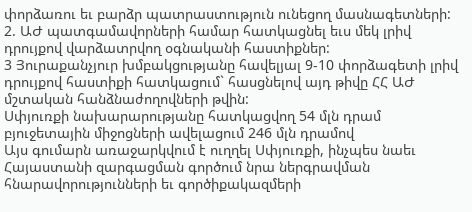փորձառու եւ բարձր պատրաստություն ունեցող մասնագետների:
2. ԱԺ պատգամավորների համար հատկացնել եւս մեկ լրիվ դրույքով վարձատրվող օգնականի հաստիքներ:
3 Յուրաքանչյուր խմբակցությանը հավելյալ 9-10 փորձագետի լրիվ դրույքով հաստիքի հատկացում` հասցնելով այդ թիվը ՀՀ ԱԺ մշտական հանձնաժողովների թվին:
Սփյուռքի նախարարությանը հատկացվող 54 մլն դրամ բյուջետային միջոցների ավելացում 246 մլն դրամով
Այս գումարն առաջարկվում է ուղղել Սփյուռքի, ինչպես նաեւ Հայաստանի զարգացման գործում նրա ներգրավման հնարավորությունների եւ գործիքակազմերի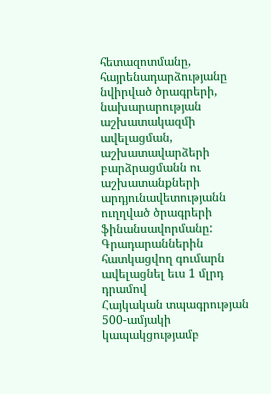հետազոտմանը, հայրենադարձությանը նվիրված ծրագրերի, նախարարության աշխատակազմի ավելացման, աշխատավարձերի բարձրացմանն ու աշխատանքների արդյունավետությանն ուղղված ծրագրերի ֆինանսավորմանը:
Գրադարաններին հատկացվող գումարն ավելացնել եւս 1 մլրդ դրամով
Հայկական տպագրության 500-ամյակի կապակցությամբ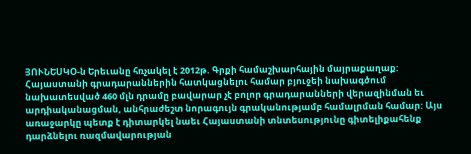ՅՈՒՆԵՍԿՕ-ն Երեւանը հռչակել է 2012թ. Գրքի համաշխարհային մայրաքաղաք: Հայաստանի գրադարաններին հատկացնելու համար բյուջեի նախագծում նախատեսված 460 մլն դրամը բավարար չէ բոլոր գրադարանների վերազինման եւ արդիականացման, անհրաժեշտ նորագույն գրականությամբ համալրման համար: Այս առաջարկը պետք է դիտարկել նաեւ Հայաստանի տնտեսությունը գիտելիքահենք դարձնելու ռազմավարության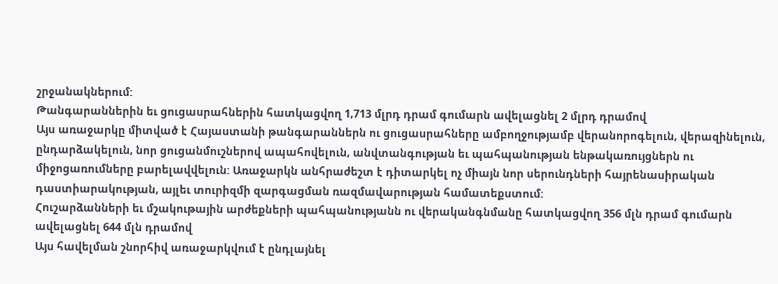շրջանակներում:
Թանգարաններին եւ ցուցասրահներին հատկացվող 1,713 մլրդ դրամ գումարն ավելացնել 2 մլրդ դրամով
Այս առաջարկը միտված է Հայաստանի թանգարաններն ու ցուցասրահները ամբողջությամբ վերանորոգելուն, վերազինելուն, ընդարձակելուն, նոր ցուցանմուշներով ապահովելուն, անվտանգության եւ պահպանության ենթակառույցներն ու միջոցառումները բարելավվելուն: Առաջարկն անհրաժեշտ է դիտարկել ոչ միայն նոր սերունդների հայրենասիրական դաստիարակության, այլեւ տուրիզմի զարգացման ռազմավարության համատեքստում:
Հուշարձանների եւ մշակութային արժեքների պահպանությանն ու վերականգնմանը հատկացվող 356 մլն դրամ գումարն ավելացնել 644 մլն դրամով
Այս հավելման շնորհիվ առաջարկվում է ընդլայնել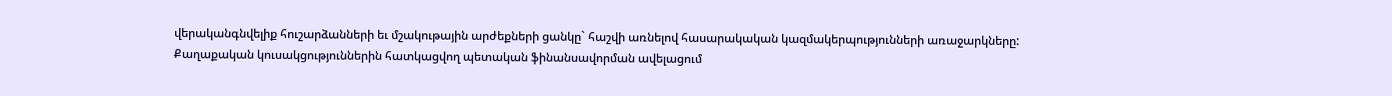վերականգնվելիք հուշարձանների եւ մշակութային արժեքների ցանկը` հաշվի առնելով հասարակական կազմակերպությունների առաջարկները:
Քաղաքական կուսակցություններին հատկացվող պետական ֆինանսավորման ավելացում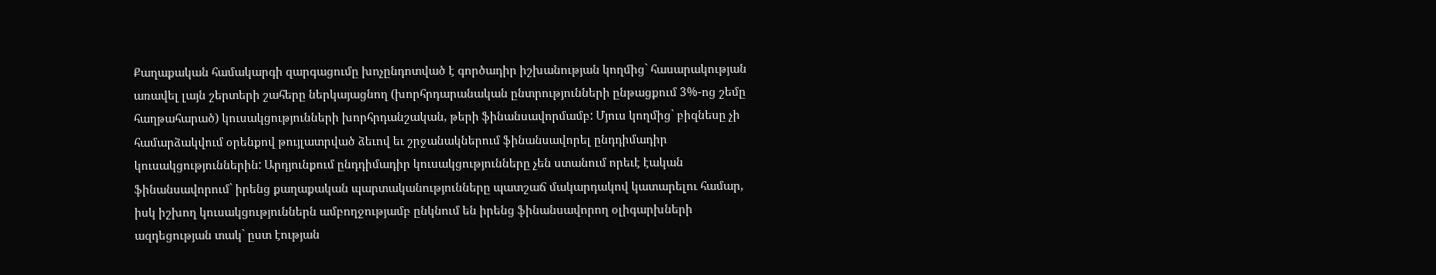Քաղաքական համակարգի զարգացումը խոչընդոտված է գործադիր իշխանության կողմից` հասարակության առավել լայն շերտերի շահերը ներկայացնող (խորհրդարանական ընտրությունների ընթացքում 3%-ոց շեմը հաղթահարած) կուսակցությունների խորհրդանշական, թերի ֆինանսավորմամբ: Մյուս կողմից` բիզնեսը չի համարձակվում օրենքով թույլատրված ձեւով եւ շրջանակներում ֆինանսավորել ընդդիմադիր կուսակցություններին: Արդյունքում ընդդիմադիր կուսակցությունները չեն ստանում որեւէ էական ֆինանսավորում` իրենց քաղաքական պարտականությունները պատշաճ մակարդակով կատարելու համար, իսկ իշխող կուսակցություններն ամբողջությամբ ընկնում են իրենց ֆինանսավորող օլիգարխների ազդեցության տակ` ըստ էության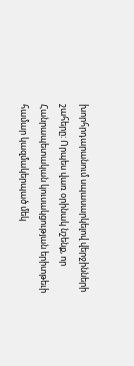խորհրդարանում սպասարկելով վերջինների շահերը: Որպես վառ օրինակ նշենք, որ Հանրապետական կուսակցության երիտթեւի համար կազմակերպած մեկ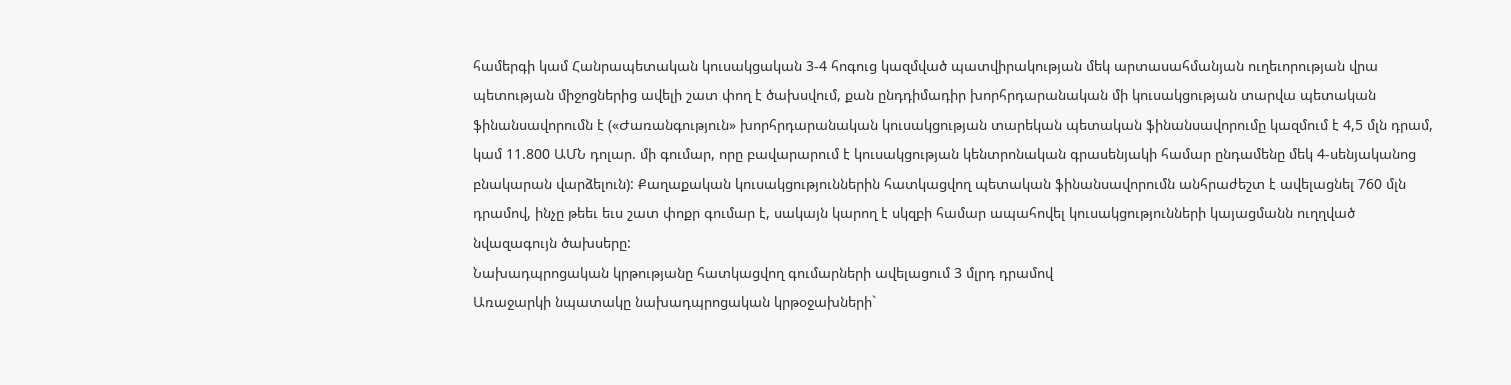համերգի կամ Հանրապետական կուսակցական 3-4 հոգուց կազմված պատվիրակության մեկ արտասահմանյան ուղեւորության վրա պետության միջոցներից ավելի շատ փող է ծախսվում, քան ընդդիմադիր խորհրդարանական մի կուսակցության տարվա պետական ֆինանսավորումն է («Ժառանգություն» խորհրդարանական կուսակցության տարեկան պետական ֆինանսավորումը կազմում է 4,5 մլն դրամ, կամ 11.800 ԱՄՆ դոլար. մի գումար, որը բավարարում է կուսակցության կենտրոնական գրասենյակի համար ընդամենը մեկ 4-սենյականոց բնակարան վարձելուն): Քաղաքական կուսակցություններին հատկացվող պետական ֆինանսավորումն անհրաժեշտ է ավելացնել 760 մլն դրամով, ինչը թեեւ եւս շատ փոքր գումար է, սակայն կարող է սկզբի համար ապահովել կուսակցությունների կայացմանն ուղղված նվազագույն ծախսերը:
Նախադպրոցական կրթությանը հատկացվող գումարների ավելացում 3 մլրդ դրամով
Առաջարկի նպատակը նախադպրոցական կրթօջախների`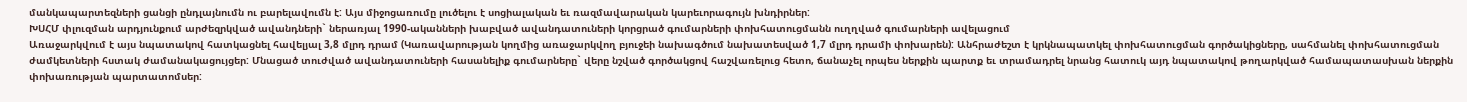մանկապարտեզների ցանցի ընդլայնումն ու բարելավումն է: Այս միջոցառումը լուծելու է սոցիալական եւ ռազմավարական կարեւորագույն խնդիրներ:
ԽՍՀՄ փլուզման արդյունքում արժեզրկված ավանդների` ներառյալ 1990-ականների խաբված ավանդատուների կորցրած գումարների փոխհատուցմանն ուղղված գումարների ավելացում
Առաջարկվում է այս նպատակով հատկացնել հավելյալ 3,8 մլրդ դրամ (Կառավարության կողմից առաջարկվող բյուջեի նախագծում նախատեսված 1,7 մլրդ դրամի փոխարեն): Անհրաժեշտ է կրկնապատկել փոխհատուցման գործակիցները, սահմանել փոխհատուցման ժամկետների հստակ ժամանակացույցեր: Մնացած տուժված ավանդատուների հասանելիք գումարները` վերը նշված գործակցով հաշվառելուց հետո, ճանաչել որպես ներքին պարտք եւ տրամադրել նրանց հատուկ այդ նպատակով թողարկված համապատասխան ներքին փոխառության պարտատոմսեր: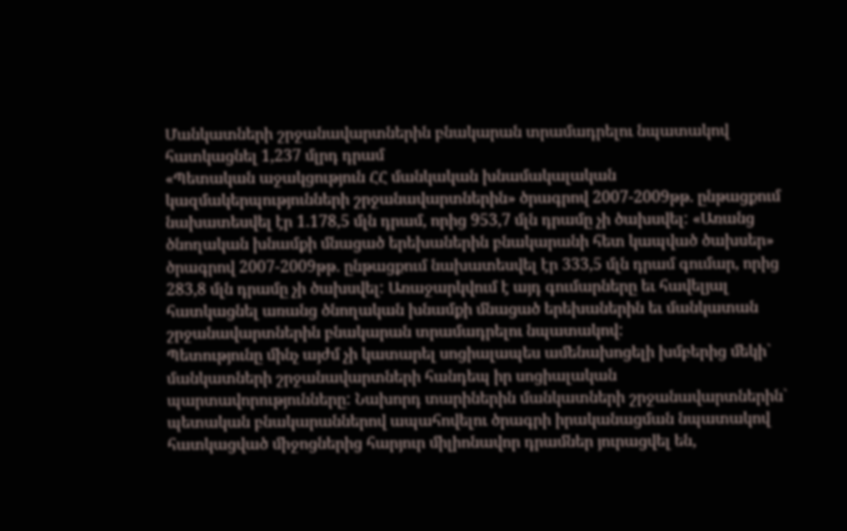Մանկատների շրջանավարտներին բնակարան տրամադրելու նպատակով հատկացնել 1,237 մլրդ դրամ
«Պետական աջակցություն ՀՀ մանկական խնամակալական կազմակերպությունների շրջանավարտներին» ծրագրով 2007-2009թթ. ընթացքում նախատեսվել էր 1.178,5 մլն դրամ, որից 953,7 մլն դրամը չի ծախսվել: «Առանց ծնողական խնամքի մնացած երեխաներին բնակարանի հետ կապված ծախսեր» ծրագրով 2007-2009թթ. ընթացքում նախատեսվել էր 333,5 մլն դրամ գումար, որից 283,8 մլն դրամը չի ծախսվել: Առաջարկվում է այդ գումարները եւ հավելյալ հատկացնել առանց ծնողական խնամքի մնացած երեխաներին եւ մանկատան շրջանավարտներին բնակարան տրամադրելու նպատակով:
Պետությունը մինչ այժմ չի կատարել սոցիալապես ամենախոցելի խմբերից մեկի` մանկատների շրջանավարտների հանդեպ իր սոցիալական պարտավորությունները: Նախորդ տարիներին մանկատների շրջանավարտներին` պետական բնակարաններով ապահովելու ծրագրի իրականացման նպատակով հատկացված միջոցներից հարյուր միլիոնավոր դրամներ յուրացվել են,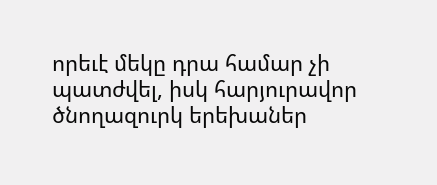որեւէ մեկը դրա համար չի պատժվել, իսկ հարյուրավոր ծնողազուրկ երեխաներ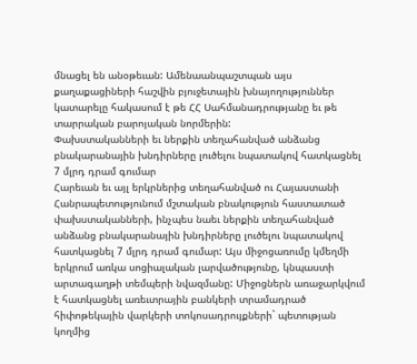մնացել են անօթեւան: Ամենաանպաշտպան այս քաղաքացիների հաշվին բյուջետային խնայողություններ կատարելը հակասում է թե ՀՀ Սահմանադրությանը եւ թե տարրական բարոյական նորմերին:
Փախստականների եւ ներքին տեղահանված անձանց բնակարանային խնդիրները լուծելու նպատակով հատկացնել 7 մլրդ դրամ գումար
Հարեւան եւ այլ երկրներից տեղահանված ու Հայաստանի Հանրապետությունում մշտական բնակություն հաստատած փախստականների, ինչպես նաեւ ներքին տեղահանված անձանց բնակարանային խնդիրները լուծելու նպատակով հատկացնել 7 մլրդ դրամ գումար: Այս միջոցառումը կմեղմի երկրում առկա սոցիալական լարվածությունը, կնպաստի արտագաղթի տեմպերի նվազմանը: Միջոցներն առաջարկվում է հատկացնել առեւտրային բանկերի տրամադրած հիփոթեկային վարկերի տոկոսադրույքների` պետության կողմից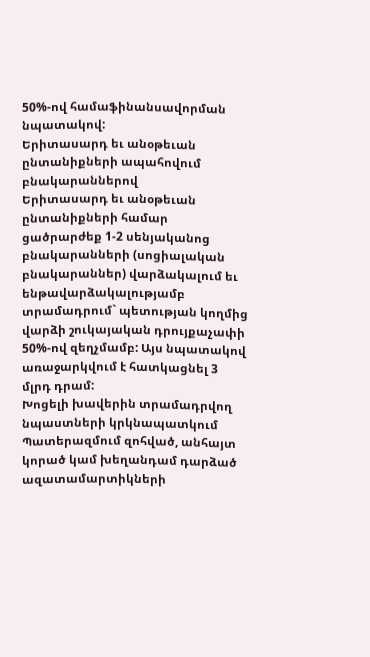50%-ով համաֆինանսավորման նպատակով:
Երիտասարդ եւ անօթեւան ընտանիքների ապահովում բնակարաններով
Երիտասարդ եւ անօթեւան ընտանիքների համար ցածրարժեք 1-2 սենյականոց բնակարանների (սոցիալական բնակարաններ) վարձակալում եւ ենթավարձակալությամբ տրամադրում` պետության կողմից վարձի շուկայական դրույքաչափի 50%-ով զեղչմամբ: Այս նպատակով առաջարկվում է հատկացնել 3 մլրդ դրամ:
Խոցելի խավերին տրամադրվող նպաստների կրկնապատկում
Պատերազմում զոհված, անհայտ կորած կամ խեղանդամ դարձած ազատամարտիկների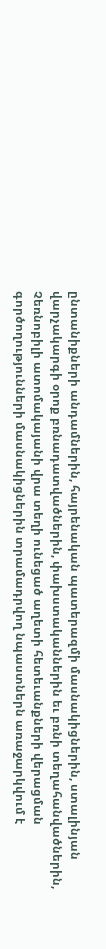ընտանիքների անդամներին, հայրենական պատերազմի մասնակիցներին, ստալինյան վարչակարգի օրոք բռնադատվածներին, փախստականներին եւ բռնի տեղահանվածներին, Չեռնոբիլի ատոմակայանի վրա տեղի ունեցած աղետի հետեւանքների վերացման գործողությունների մասնակիցներին տրամադրվող նպաստներն առաջարկվում է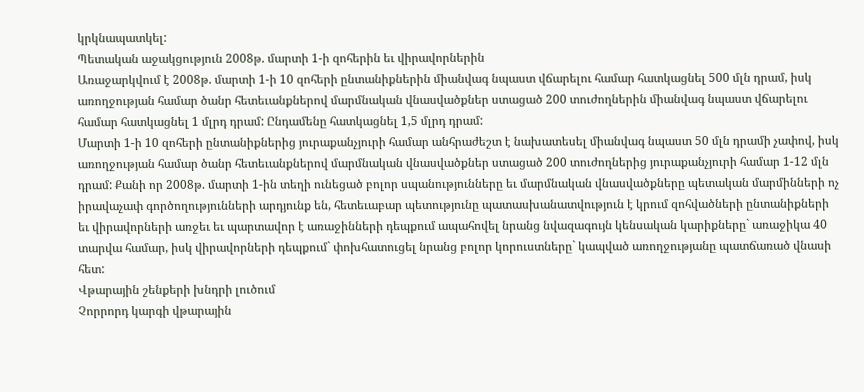կրկնապատկել:
Պետական աջակցություն 2008թ. մարտի 1-ի զոհերին եւ վիրավորներին
Առաջարկվում է 2008թ. մարտի 1-ի 10 զոհերի ընտանիքներին միանվագ նպաստ վճարելու համար հատկացնել 500 մլն դրամ, իսկ առողջության համար ծանր հետեւանքներով մարմնական վնասվածքներ ստացած 200 տուժողներին միանվագ նպաստ վճարելու համար հատկացնել 1 մլրդ դրամ: Ընդամենը հատկացնել 1,5 մլրդ դրամ:
Մարտի 1-ի 10 զոհերի ընտանիքներից յուրաքանչյուրի համար անհրաժեշտ է նախատեսել միանվագ նպաստ 50 մլն դրամի չափով, իսկ առողջության համար ծանր հետեւանքներով մարմնական վնասվածքներ ստացած 200 տուժողներից յուրաքանչյուրի համար 1-12 մլն դրամ: Քանի որ 2008թ. մարտի 1-ին տեղի ունեցած բոլոր սպանությունները եւ մարմնական վնասվածքները պետական մարմինների ոչ իրավաչափ գործողությունների արդյունք են, հետեւաբար պետությունը պատասխանատվություն է կրում զոհվածների ընտանիքների եւ վիրավորների առջեւ եւ պարտավոր է առաջինների դեպքում ապահովել նրանց նվազագույն կենսական կարիքները` առաջիկա 40 տարվա համար, իսկ վիրավորների դեպքում` փոխհատուցել նրանց բոլոր կորուստները` կապված առողջությանը պատճառած վնասի հետ:
Վթարային շենքերի խնդրի լուծում
Չորրորդ կարգի վթարային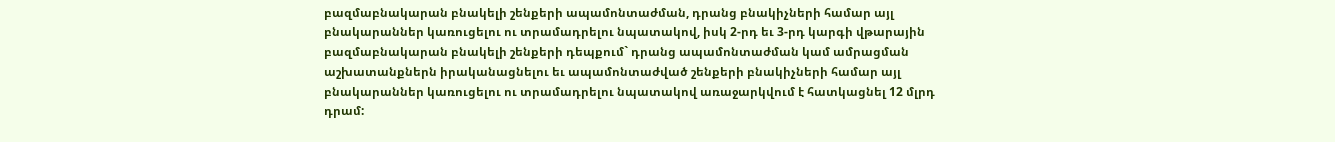բազմաբնակարան բնակելի շենքերի ապամոնտաժման, դրանց բնակիչների համար այլ բնակարաններ կառուցելու ու տրամադրելու նպատակով, իսկ 2-րդ եւ 3-րդ կարգի վթարային բազմաբնակարան բնակելի շենքերի դեպքում` դրանց ապամոնտաժման կամ ամրացման աշխատանքներն իրականացնելու եւ ապամոնտաժված շենքերի բնակիչների համար այլ բնակարաններ կառուցելու ու տրամադրելու նպատակով առաջարկվում է հատկացնել 12 մլրդ դրամ: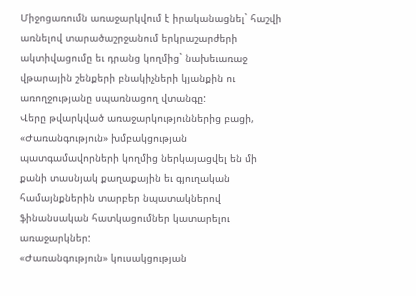Միջոցառումն առաջարկվում է իրականացնել` հաշվի առնելով տարածաշրջանում երկրաշարժերի ակտիվացումը եւ դրանց կողմից` նախեւառաջ վթարային շենքերի բնակիչների կյանքին ու առողջությանը սպառնացող վտանգը:
Վերը թվարկված առաջարկություններից բացի, «Ժառանգություն» խմբակցության պատգամավորների կողմից ներկայացվել են մի քանի տասնյակ քաղաքային եւ գյուղական համայնքներին տարբեր նպատակներով ֆինանսական հատկացումներ կատարելու առաջարկներ:
«Ժառանգություն» կուսակցության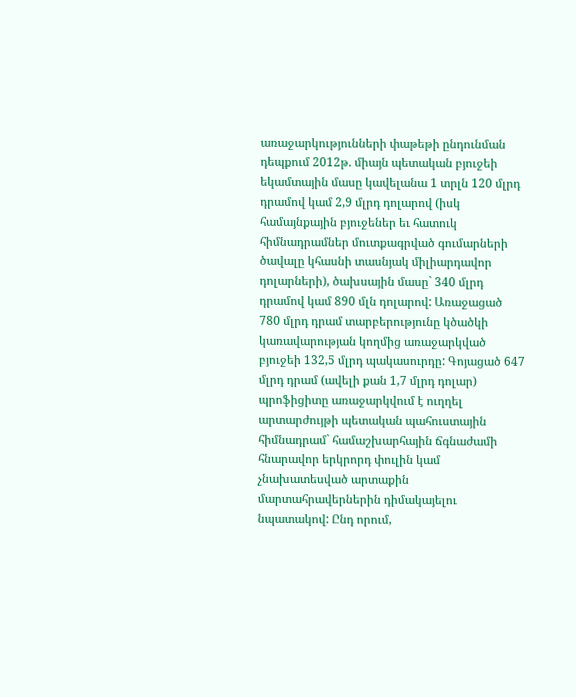առաջարկությունների փաթեթի ընդունման դեպքում 2012թ. միայն պետական բյուջեի եկամտային մասը կավելանա 1 տրլն 120 մլրդ դրամով կամ 2,9 մլրդ դոլարով (իսկ համայնքային բյուջեներ եւ հատուկ հիմնադրամներ մուտքագրված գումարների ծավալը կհասնի տասնյակ միլիարդավոր դոլարների), ծախսային մասը` 340 մլրդ դրամով կամ 890 մլն դոլարով: Առաջացած 780 մլրդ դրամ տարբերությունը կծածկի կառավարության կողմից առաջարկված բյուջեի 132,5 մլրդ պակասուրդը: Գոյացած 647 մլրդ դրամ (ավելի քան 1,7 մլրդ դոլար) պրոֆիցիտը առաջարկվում է ուղղել արտարժույթի պետական պահուստային հիմնադրամ` համաշխարհային ճգնաժամի հնարավոր երկրորդ փուլին կամ չնախատեսված արտաքին մարտահրավերներին դիմակայելու նպատակով: Ընդ որում,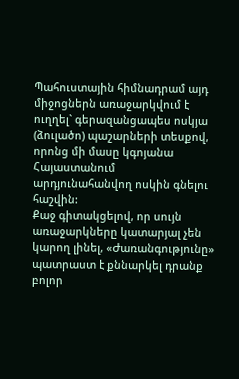Պահուստային հիմնադրամ այդ միջոցներն առաջարկվում է ուղղել` գերազանցապես ոսկյա (ձուլածո) պաշարների տեսքով, որոնց մի մասը կգոյանա Հայաստանում արդյունահանվող ոսկին գնելու հաշվին:
Քաջ գիտակցելով, որ սույն առաջարկները կատարյալ չեն կարող լինել, «Ժառանգությունը» պատրաստ է քննարկել դրանք բոլոր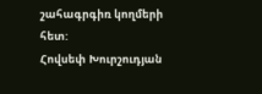շահագրգիռ կողմերի հետ:
Հովսեփ Խուրշուդյան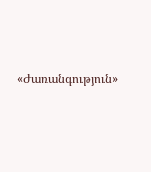«Ժառանգություն»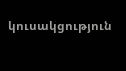կուսակցություն